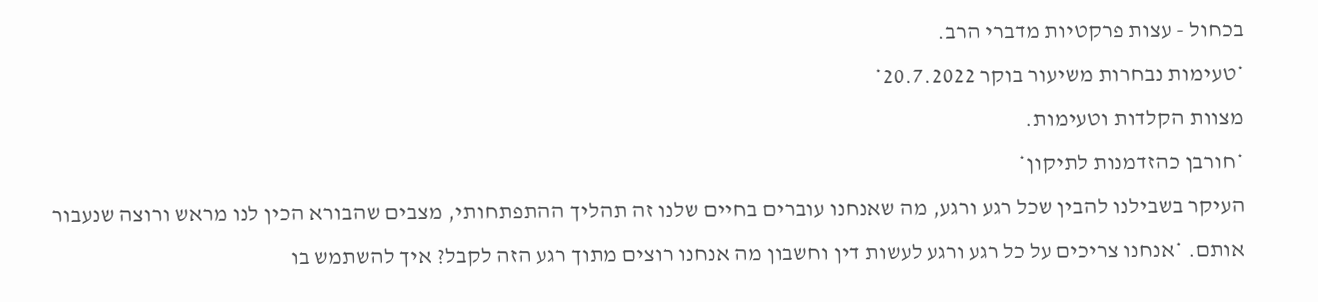בכחול - עצות פרקטיות מדברי הרב.
*טעימות נבחרות משיעור בוקר 20.7.2022*
מצוות הקלדות וטעימות.
*חורבן כהזדמנות לתיקון*
העיקר בשבילנו להבין שכל רגע ורגע, מה שאנחנו עוברים בחיים שלנו זה תהליך ההתפתחותי, מצבים שהבורא הכין לנו מראש ורוצה שנעבור אותם. *אנחנו צריכים על כל רגע ורגע לעשות דין וחשבון מה אנחנו רוצים מתוך רגע הזה לקבל? איך להשתמש בו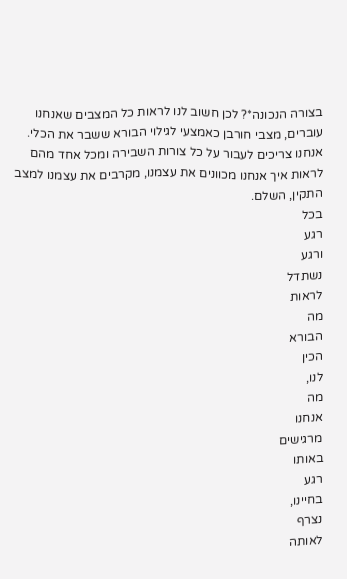בצורה הנכונה*? לכן חשוב לנו לראות כל המצבים שאנחנו עוברים, מצבי חורבן כאמצעי לגילוי הבורא ששבר את הכלי. אנחנו צריכים לעבור על כל צורות השבירה ומכל אחד מהם לראות איך אנחנו מכוונים את עצמנו, מקרבים את עצמנו למצב התקין, השלם.
בכל
רגע
ורגע
נשתדל
לראות
מה
הבורא
הכין
לנו,
מה
אנחנו
מרגישים
באותו
רגע
בחיינו,
נצרף
לאותה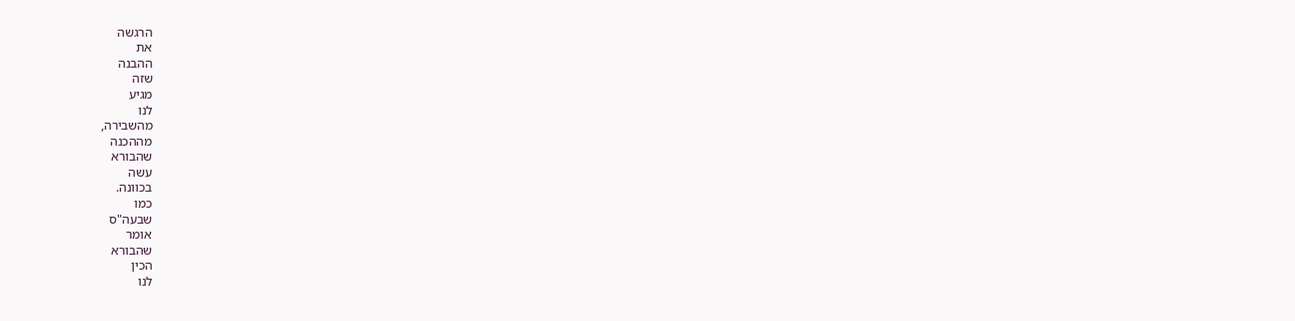הרגשה
את
ההבנה
שזה
מגיע
לנו
מהשבירה,
מההכנה
שהבורא
עשה
בכוונה.
כמו
שבעה"ס
אומר
שהבורא
הכין
לנו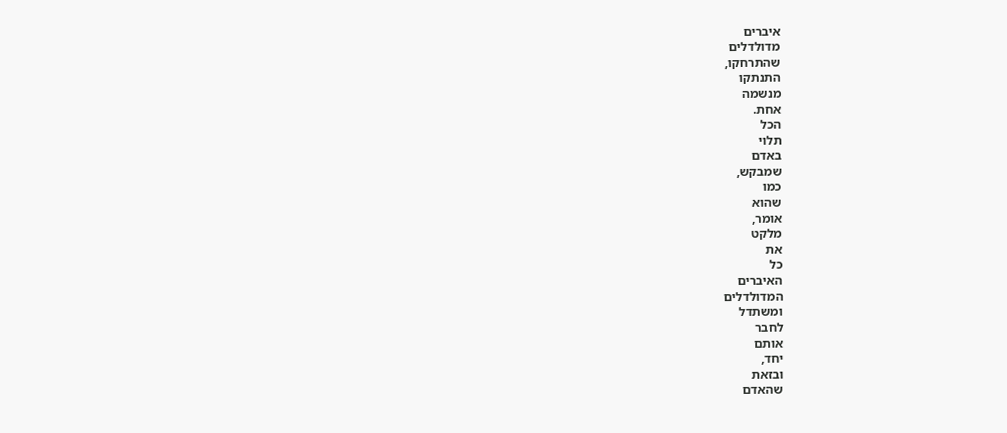איברים
מדולדלים
שהתרחקו,
התנתקו
מנשמה
אחת.
הכל
תלוי
באדם
שמבקש,
כמו
שהוא
אומר,
מלקט
את
כל
האיברים
המדולדלים
ומשתדל
לחבר
אותם
יחד,
ובזאת
שהאדם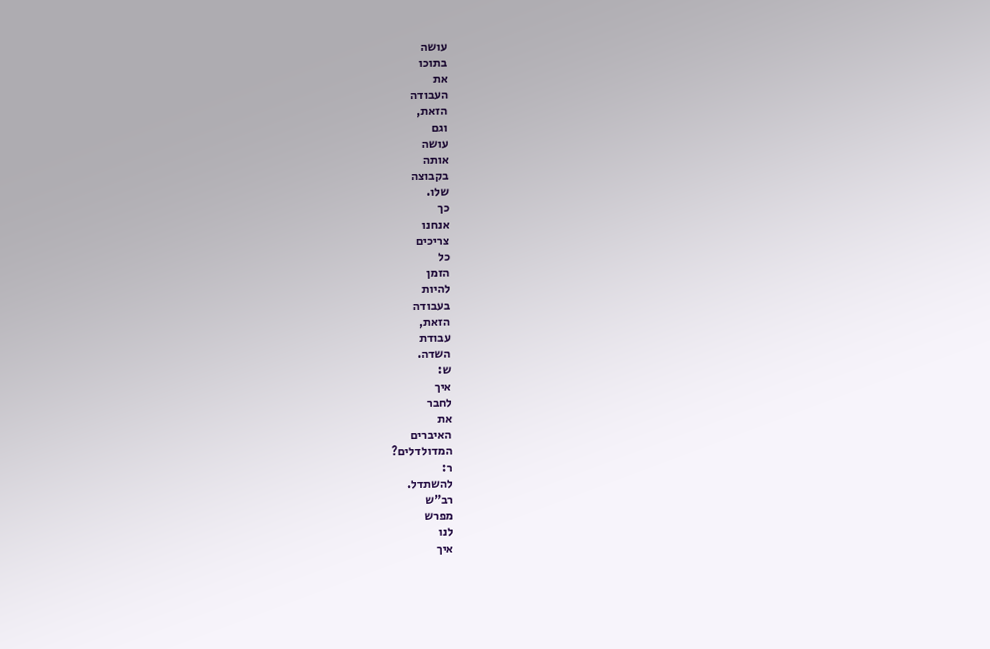עושה
בתוכו
את
העבודה
הזאת,
וגם
עושה
אותה
בקבוצה
שלו.
כך
אנחנו
צריכים
כל
הזמן
להיות
בעבודה
הזאת,
עבודת
השדה.
ש:
איך
לחבר
את
האיברים
המדולדלים?
ר:
להשתדל.
רב"ש
מפרש
לנו
איך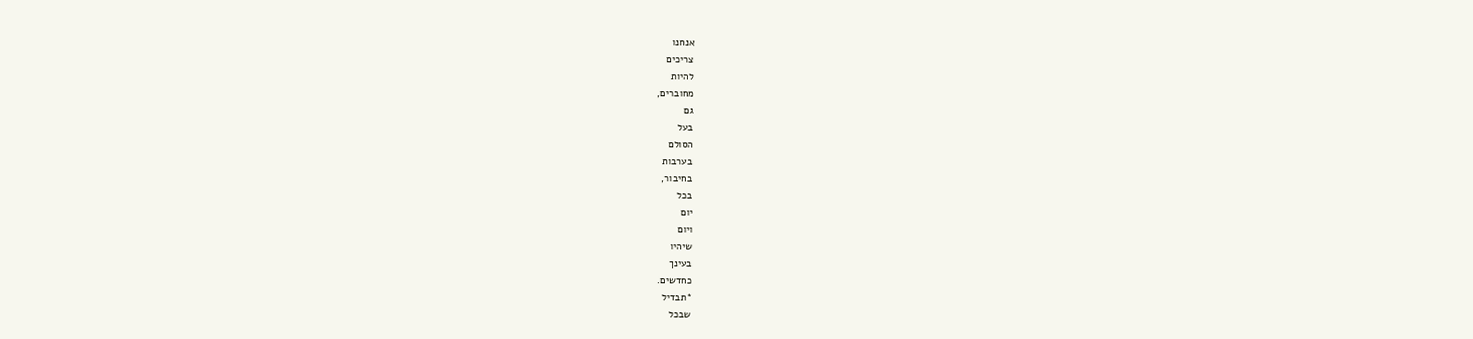אנחנו
צריכים
להיות
מחוברים,
גם
בעל
הסולם
בערבות
בחיבור,
בכל
יום
ויום
שיהיו
בעינך
כחדשים.
*תבדיל
שבכל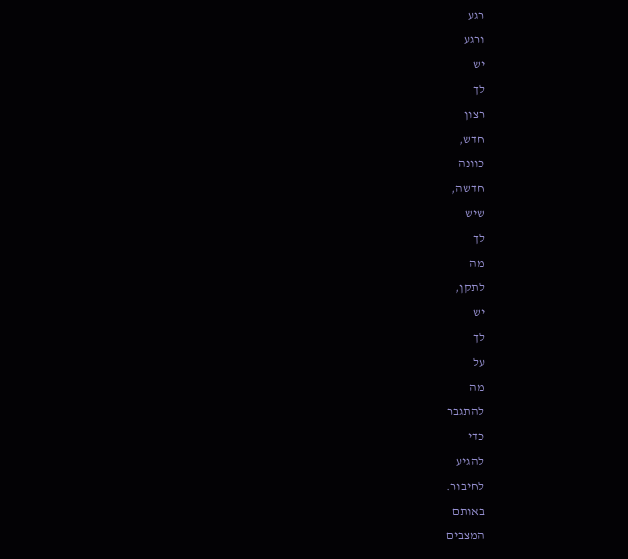רגע
ורגע
יש
לך
רצון
חדש,
כוונה
חדשה,
שיש
לך
מה
לתקן,
יש
לך
על
מה
להתגבר
כדי
להגיע
לחיבור.
באותם
המצבים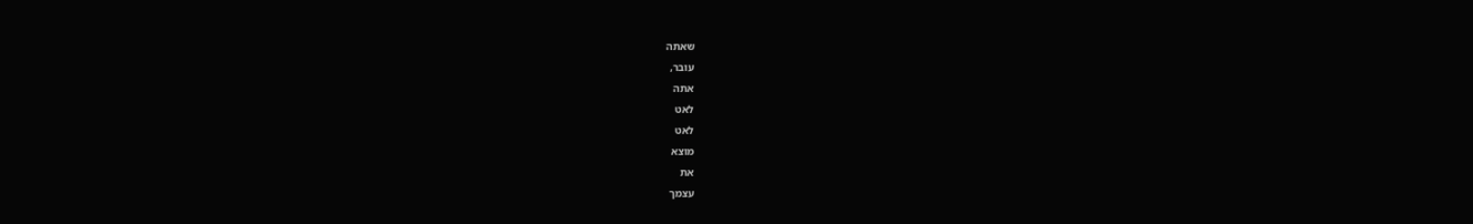שאתה
עובר,
אתה
לאט
לאט
מוצא
את
עצמך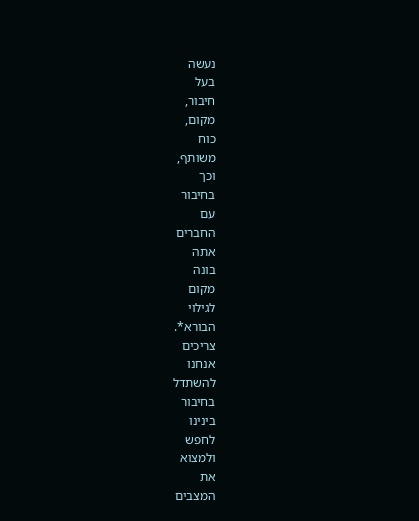נעשה
בעל
חיבור,
מקום,
כוח
משותף,
וכך
בחיבור
עם
החברים
אתה
בונה
מקום
לגילוי
הבורא*.
צריכים
אנחנו
להשתדל
בחיבור
בינינו
לחפש
ולמצוא
את
המצבים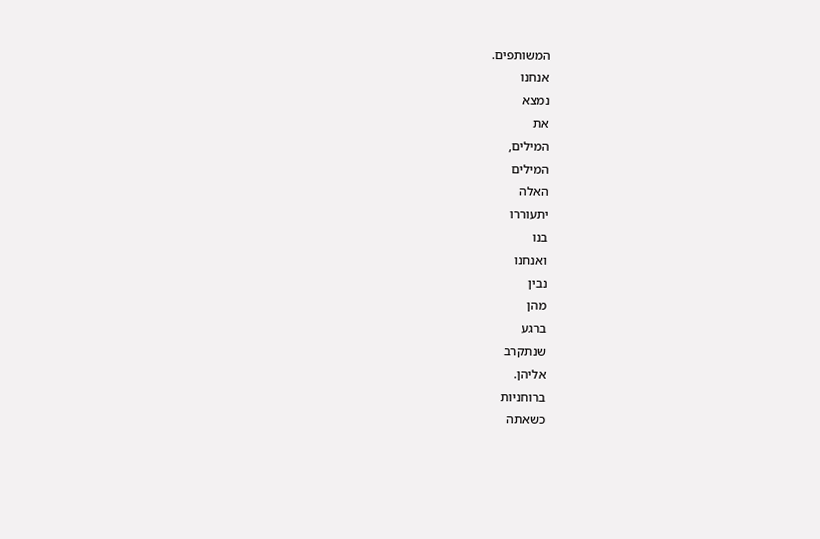המשותפים.
אנחנו
נמצא
את
המילים,
המילים
האלה
יתעוררו
בנו
ואנחנו
נבין
מהן
ברגע
שנתקרב
אליהן.
ברוחניות
כשאתה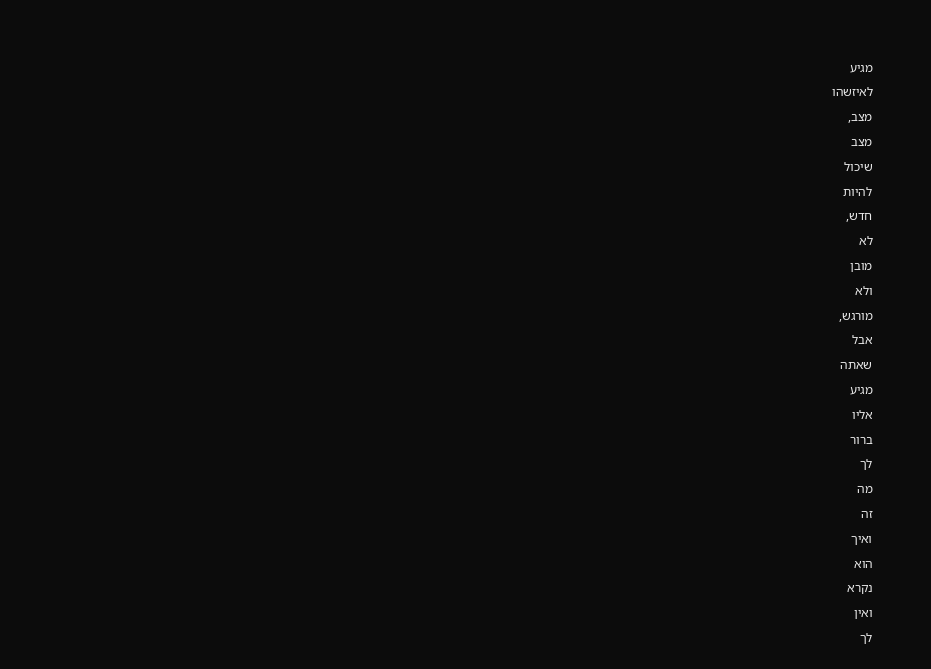מגיע
לאיזשהו
מצב,
מצב
שיכול
להיות
חדש,
לא
מובן
ולא
מורגש,
אבל
שאתה
מגיע
אליו
ברור
לך
מה
זה
ואיך
הוא
נקרא
ואין
לך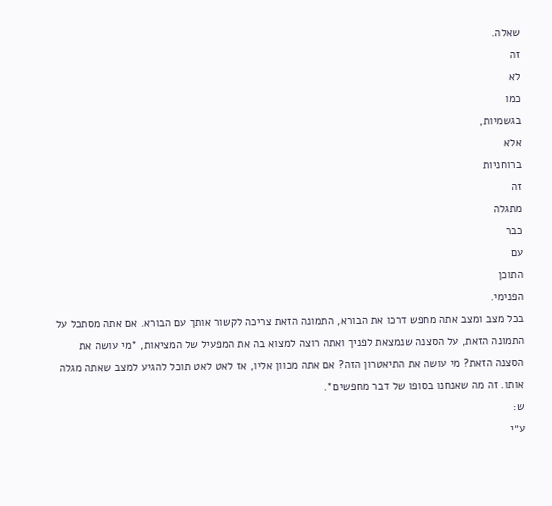שאלה.
זה
לא
כמו
בגשמיות,
אלא
ברוחניות
זה
מתגלה
כבר
עם
התוכן
הפנימי.
בכל מצב ומצב אתה מחפש דרכו את הבורא, התמונה הזאת צריכה לקשור אותך עם הבורא. אם אתה מסתכל על התמונה הזאת, על הסצנה שנמצאת לפניך ואתה רוצה למצוא בה את המפעיל של המציאות, *מי עושה את הסצנה הזאת? מי עושה את התיאטרון הזה? אם אתה מכוון אליו, אז לאט לאט תוכל להגיע למצב שאתה מגלה אותו. זה מה שאנחנו בסופו של דבר מחפשים*.
ש:
ע״י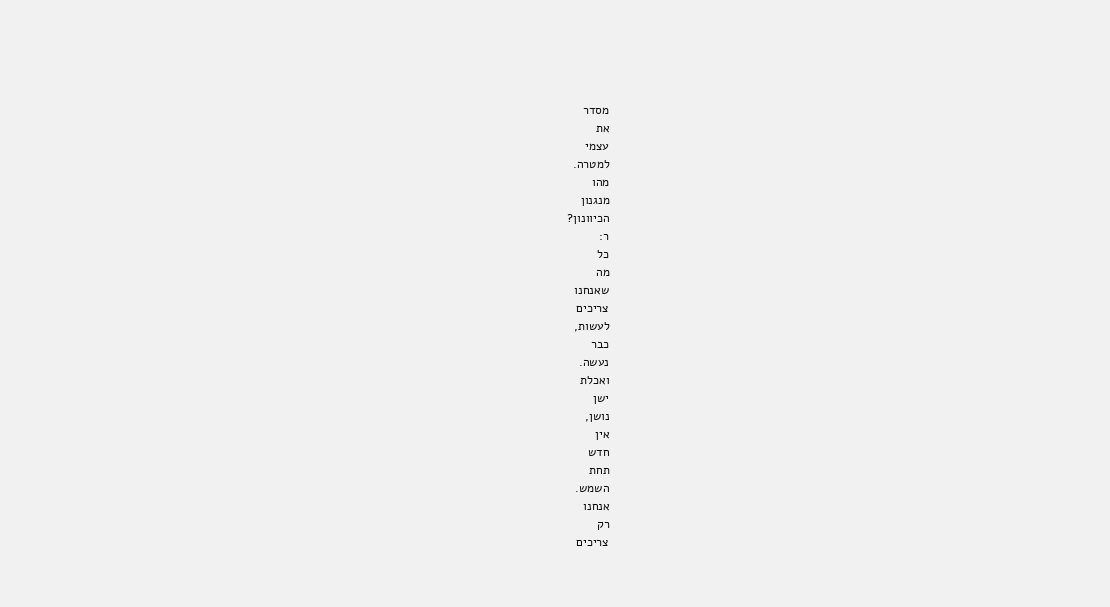מסדר
את
עצמי
למטרה.
מהו
מנגנון
הכיוונון?
ר:
כל
מה
שאנחנו
צריכים
לעשות,
כבר
נעשה.
ואכלת
ישן
נושן,
אין
חדש
תחת
השמש.
אנחנו
רק
צריכים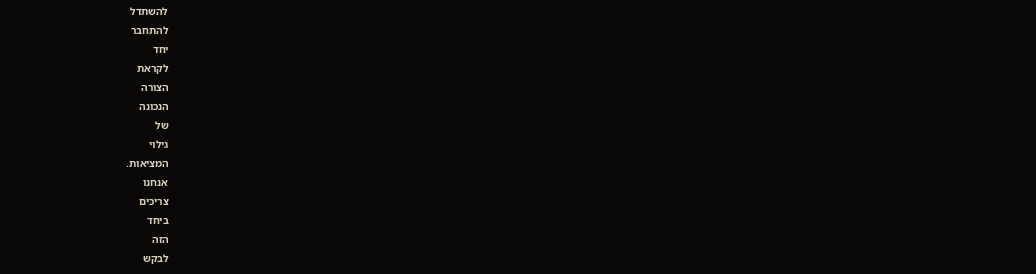להשתדל
להתחבר
יחד
לקראת
הצורה
הנכונה
של
גילוי
המציאות.
אנחנו
צריכים
ביחד
הזה
לבקש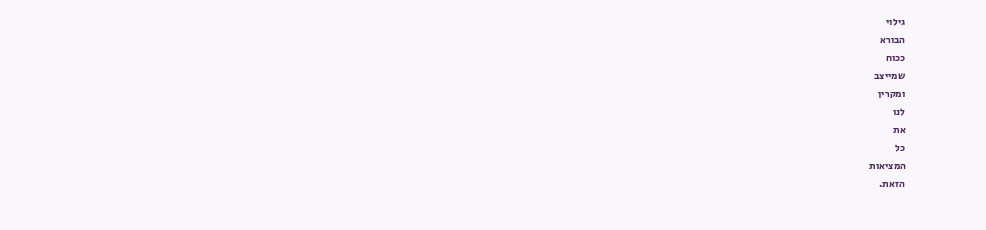גילוי
הבורא
ככוח
שמייצב
ומקרין
לנו
את
כל
המציאות
הזאת.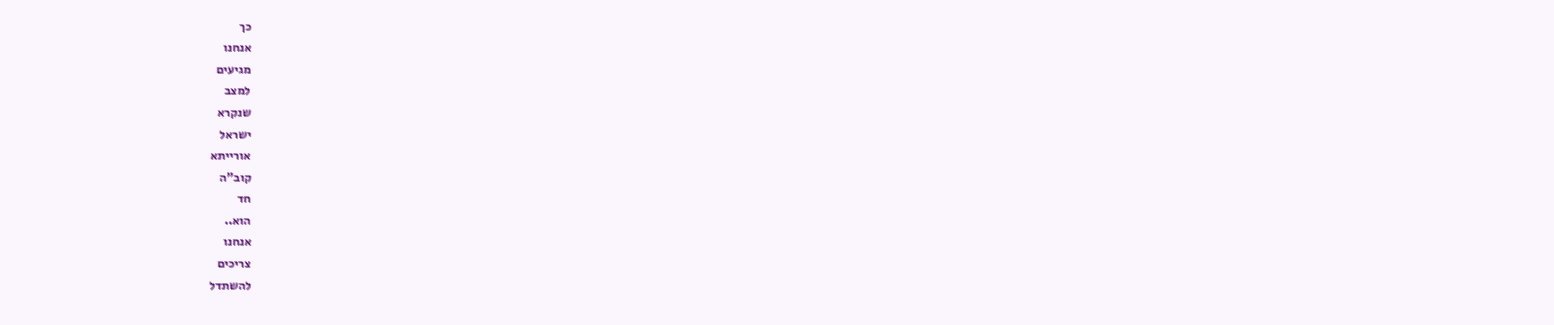כך
אנחנו
מגיעים
למצב
שנקרא
ישראל
אורייתא
קוב"ה
חד
הוא..
אנחנו
צריכים
להשתדל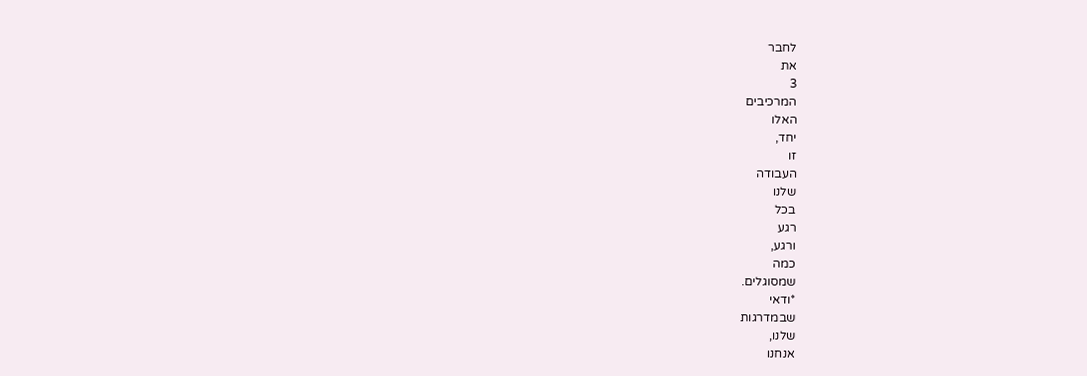לחבר
את
3
המרכיבים
האלו
יחד,
זו
העבודה
שלנו
בכל
רגע
ורגע,
כמה
שמסוגלים.
*ודאי
שבמדרגות
שלנו,
אנחנו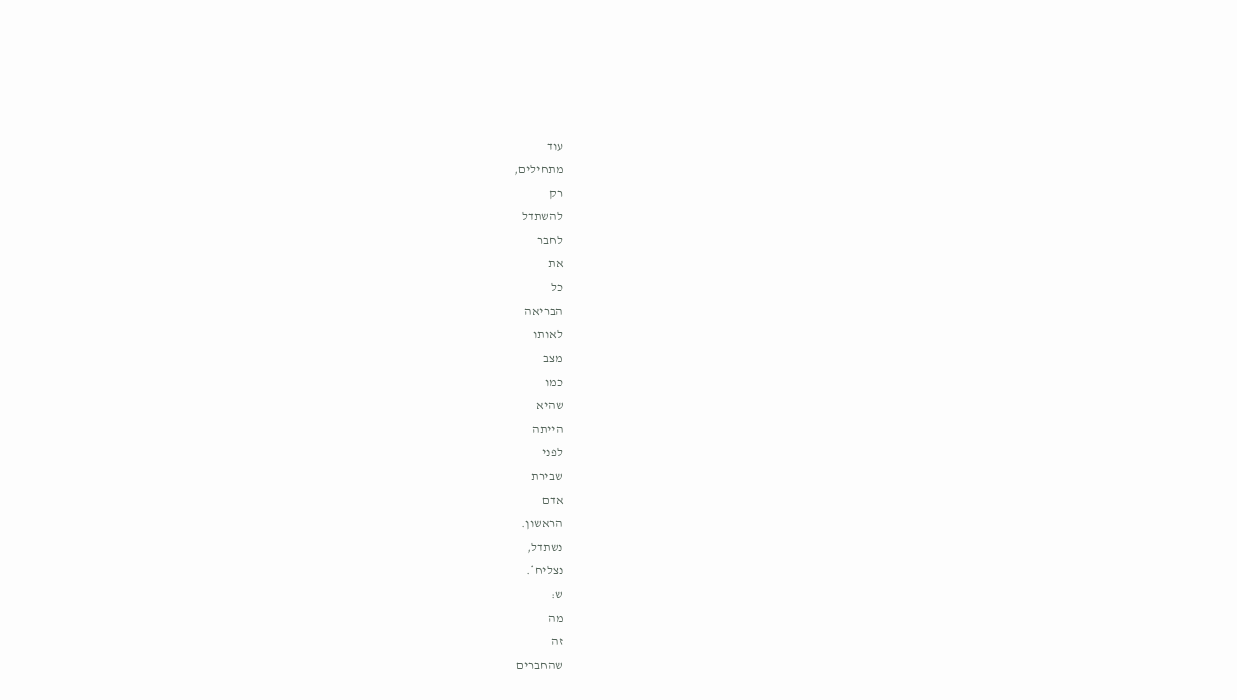עוד
מתחילים,
רק
להשתדל
לחבר
את
כל
הבריאה
לאותו
מצב
כמו
שהיא
הייתה
לפני
שבירת
אדם
הראשון.
נשתדל,
נצליח*.
ש:
מה
זה
שהחברים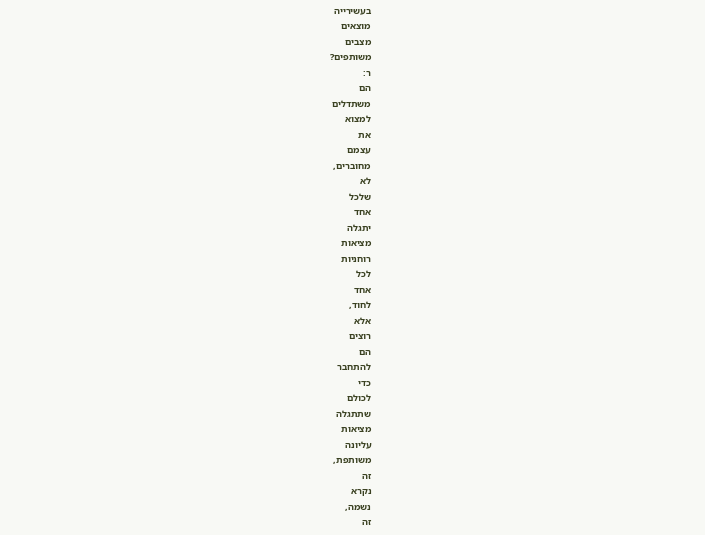בעשירייה
מוצאים
מצבים
משותפים?
ר:
הם
משתדלים
למצוא
את
עצמם
מחוברים,
לא
שלכל
אחד
יתגלה
מציאות
רוחניות
לכל
אחד
לחוד,
אלא
רוצים
הם
להתחבר
כדי
לכולם
שתתגלה
מציאות
עליונה
משותפת,
זה
נקרא
נשמה,
זה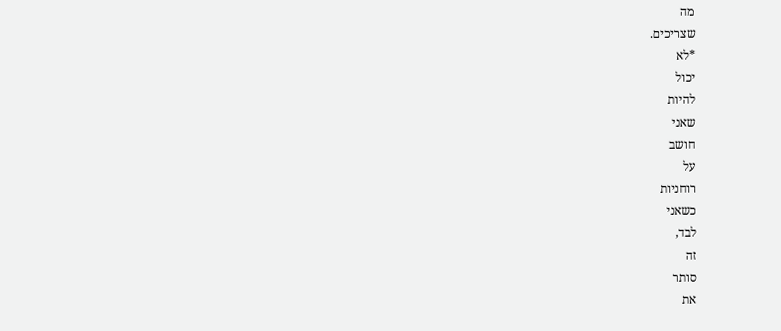מה
שצריכים.
*לא
יכול
להיות
שאני
חושב
על
רוחניות
כשאני
לבד,
זה
סותר
את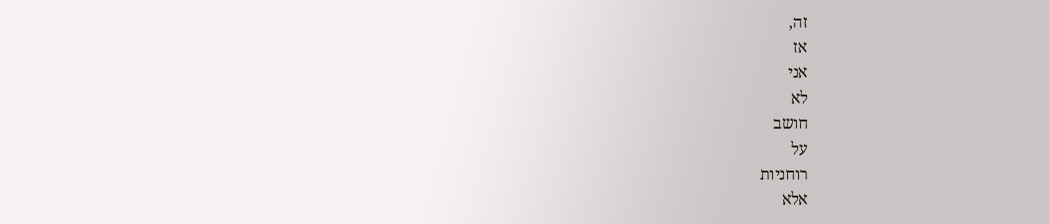זה,
אז
אני
לא
חושב
על
רוחניות
אלא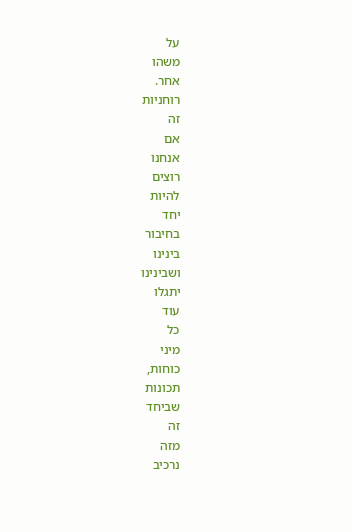על
משהו
אחר.
רוחניות
זה
אם
אנחנו
רוצים
להיות
יחד
בחיבור
בינינו
ושבינינו
יתגלו
עוד
כל
מיני
כוחות,
תכונות
שביחד
זה
מזה
נרכיב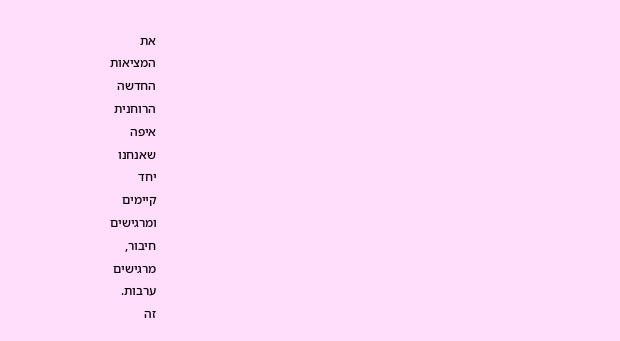את
המציאות
החדשה
הרוחנית
איפה
שאנחנו
יחד
קיימים
ומרגישים
חיבור,
מרגישים
ערבות.
זה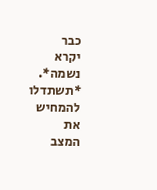כבר
יקרא
נשמה*.
*תשתדלו
להמחיש
את
המצב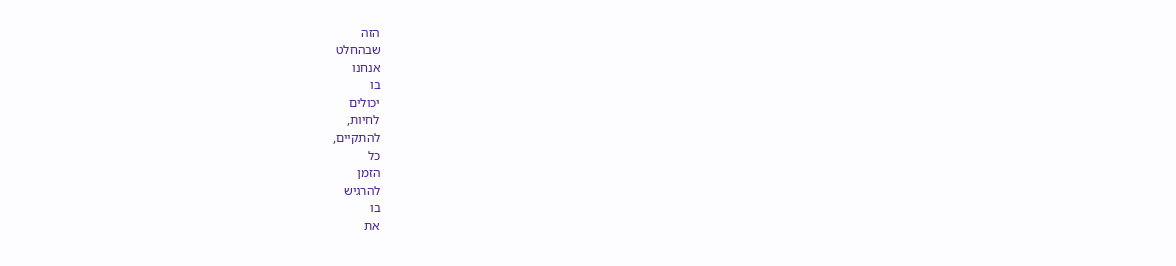הזה
שבהחלט
אנחנו
בו
יכולים
לחיות,
להתקיים,
כל
הזמן
להרגיש
בו
את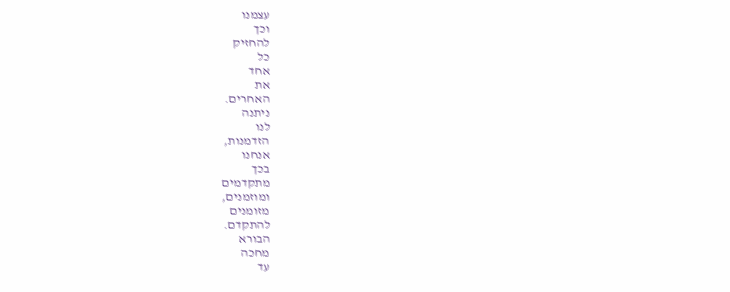עצמנו
וכך
להחזיק
כל
אחד
את
האחרים.
ניתנה
לנו
הזדמנות,
אנחנו
בכך
מתקדמים
ומוזמנים,
מזומנים
להתקדם.
הבורא
מחכה
עד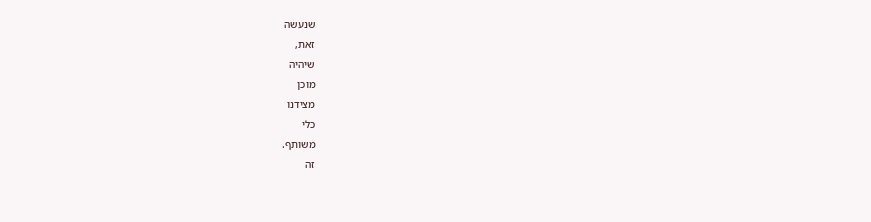שנעשה
זאת,
שיהיה
מוכן
מצידנו
כלי
משותף.
זה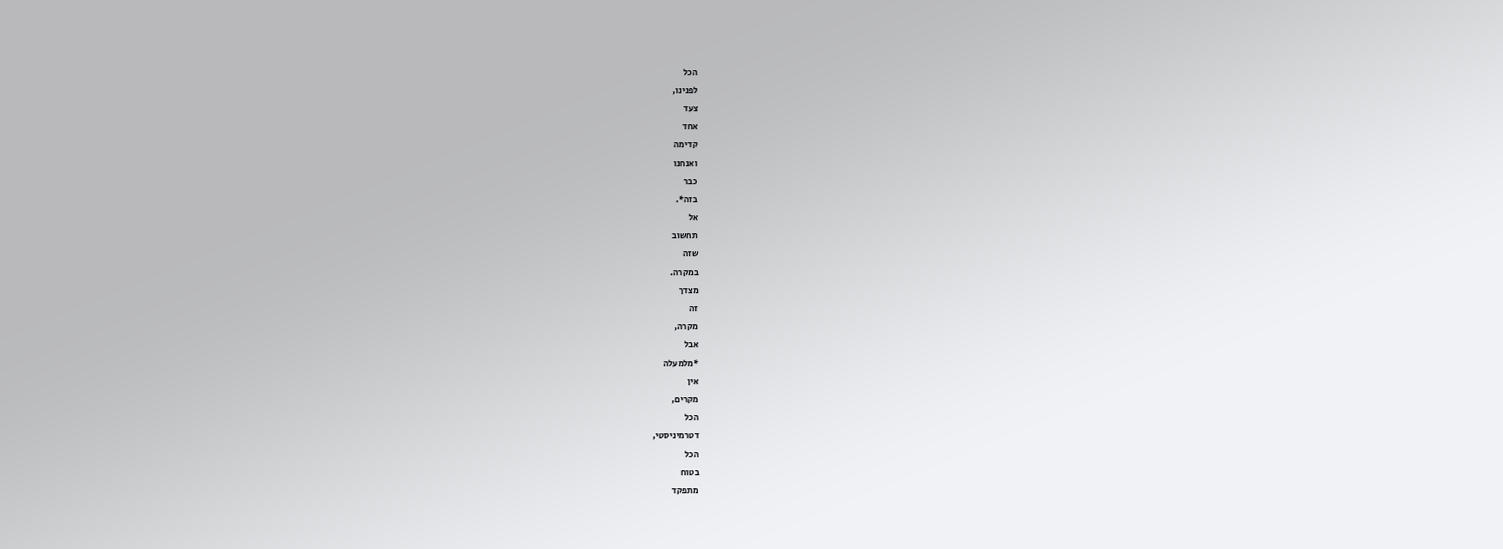הכל
לפנינו,
צעד
אחד
קדימה
ואנחנו
כבר
בזה*.
אל
תחשוב
שזה
במקרה.
מצדך
זה
מקרה,
אבל
*מלמעלה
אין
מקרים,
הכל
דטרמיניסטי,
הכל
בטוח
מתפקד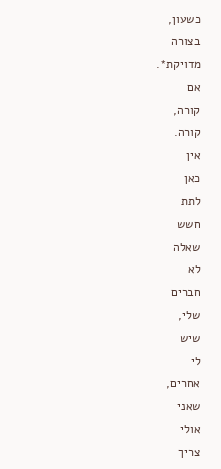כשעון,
בצורה
מדויקת*.
אם
קורה,
קורה.
אין
כאן
לתת
חשש
שאלה
לא
חברים
שלי,
שיש
לי
אחרים,
שאני
אולי
צריך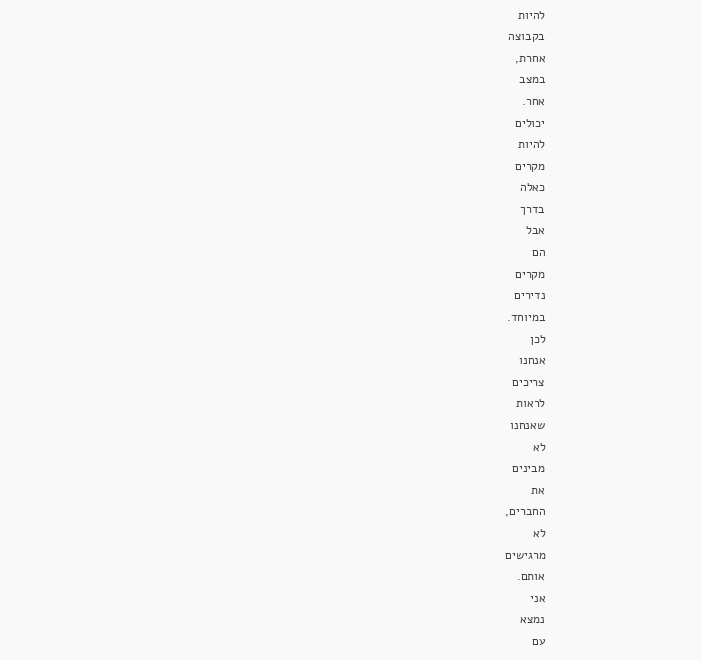להיות
בקבוצה
אחרת,
במצב
אחר.
יכולים
להיות
מקרים
כאלה
בדרך
אבל
הם
מקרים
נדירים
במיוחד.
לכן
אנחנו
צריכים
לראות
שאנחנו
לא
מבינים
את
החברים,
לא
מרגישים
אותם.
אני
נמצא
עם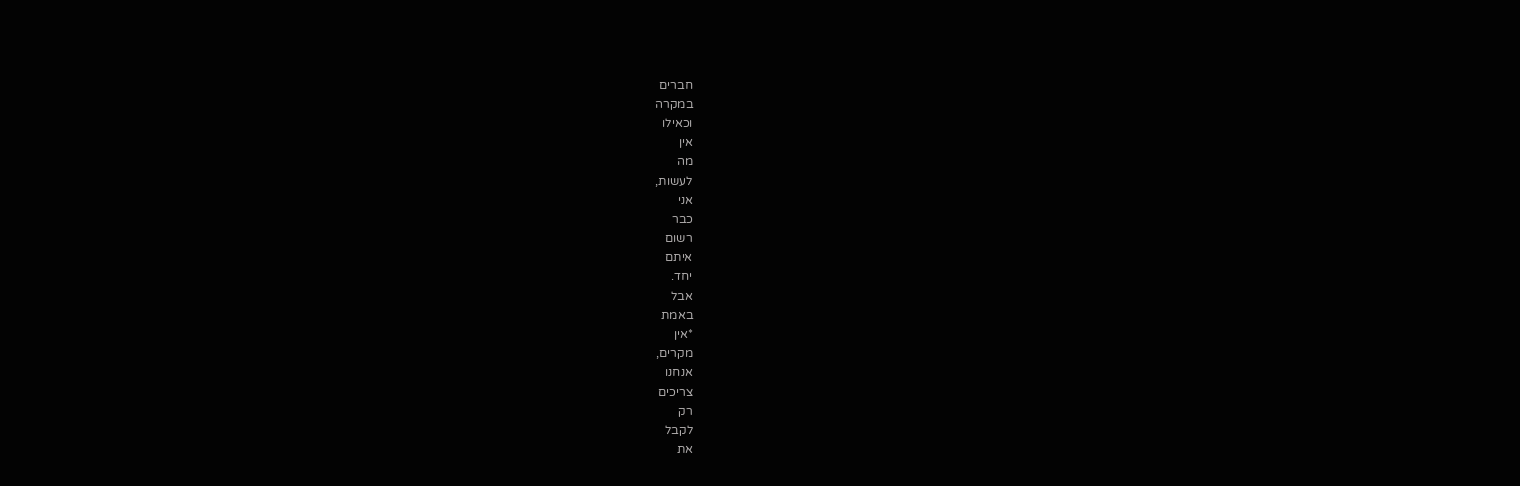חברים
במקרה
וכאילו
אין
מה
לעשות,
אני
כבר
רשום
איתם
יחד.
אבל
באמת
*אין
מקרים,
אנחנו
צריכים
רק
לקבל
את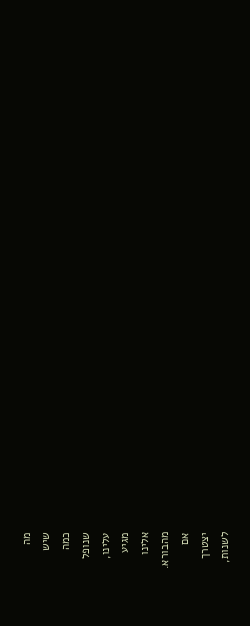מה
שיש
כמה
שנופל
עלינו,
מגיע
אלינו
מהבורא.
אם
יצטרך
לשנות,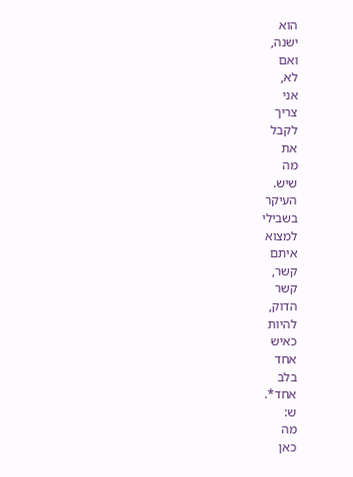הוא
ישנה,
ואם
לא,
אני
צריך
לקבל
את
מה
שיש.
העיקר
בשבילי
למצוא
איתם
קשר,
קשר
הדוק,
להיות
כאיש
אחד
בלב
אחד*.
ש:
מה
כאן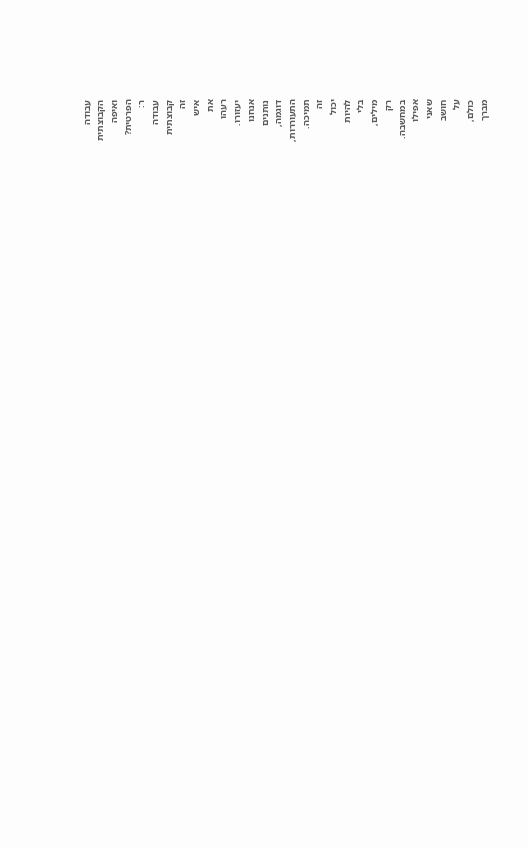עבודה
הקבוצתית
ואיפה
הפרטית?
ר:
עבודה
קבוצתית
זה
איש
את
רעהו
יעזורו.
אנחנו
נותנים
דוגמה,
התעוררות,
תמיכה.
זה
יכול
להיות
בלי
מילים,
רק
במחשבה.
אפילו
שאני
חושב
על
כולם,
מברך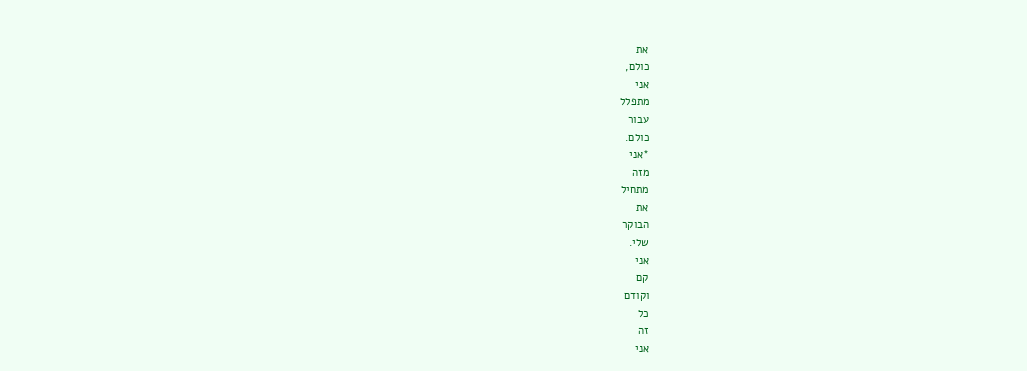את
כולם,
אני
מתפלל
עבור
כולם.
*אני
מזה
מתחיל
את
הבוקר
שלי.
אני
קם
וקודם
כל
זה
אני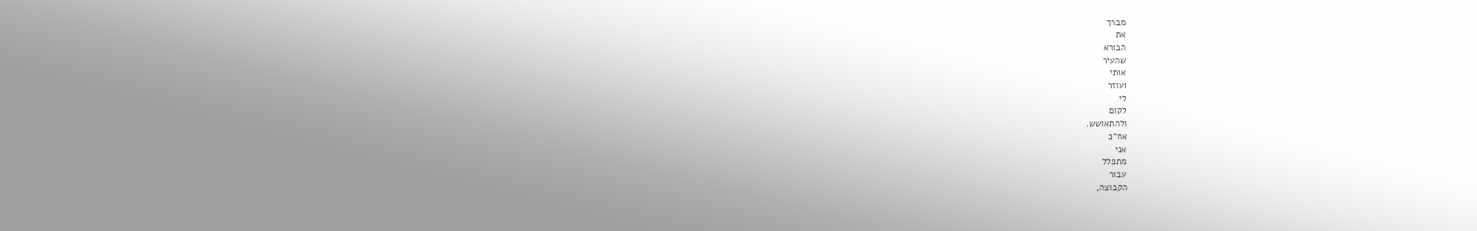מברך
את
הבורא
שהעיר
אותי
ועוזר
לי
לקום
ולהתאושש.
אח"כ
אני
מתפלל
עבור
הקבוצה,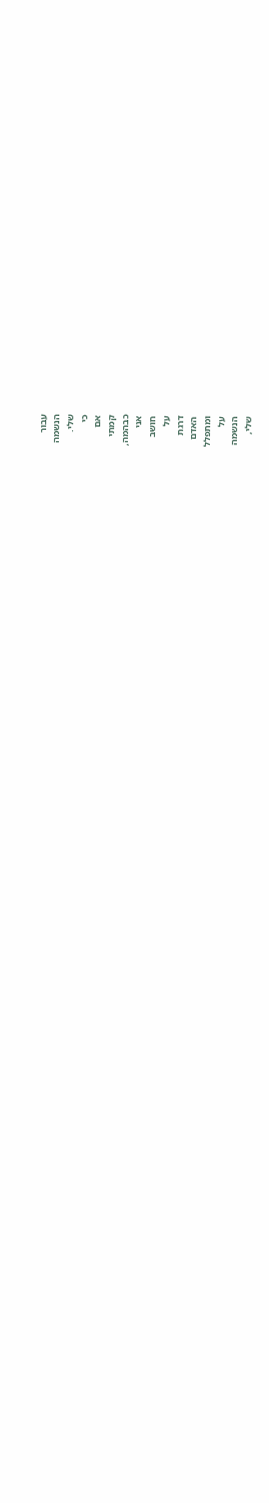עבור
הנשמה
שלי.
כי
אם
קמתי
כבהמה,
אני
חושב
על
דרגת
האדם
ומתפלל
על
הנשמה
שלי,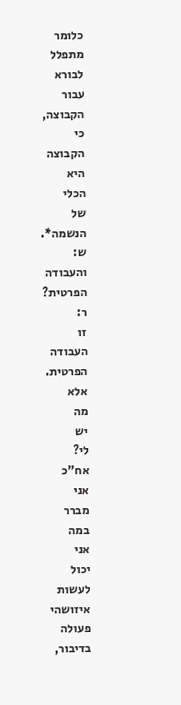כלומר
מתפלל
לבורא
עבור
הקבוצה,
כי
הקבוצה
היא
הכלי
של
הנשמה*.
ש:
והעבודה
הפרטית?
ר:
זו
העבודה
הפרטית.
אלא
מה
יש
לי?
אח"כ
אני
מברר
במה
אני
יכול
לעשות
איזושהי
פעולה
בדיבור,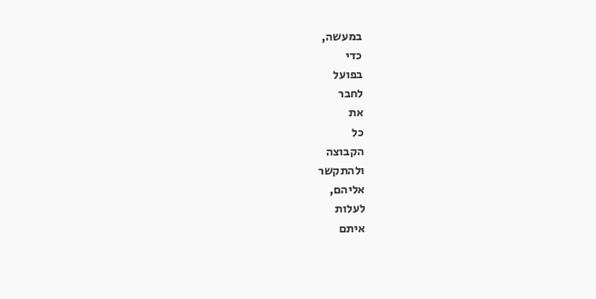במעשה,
כדי
בפועל
לחבר
את
כל
הקבוצה
ולהתקשר
אליהם,
לעלות
איתם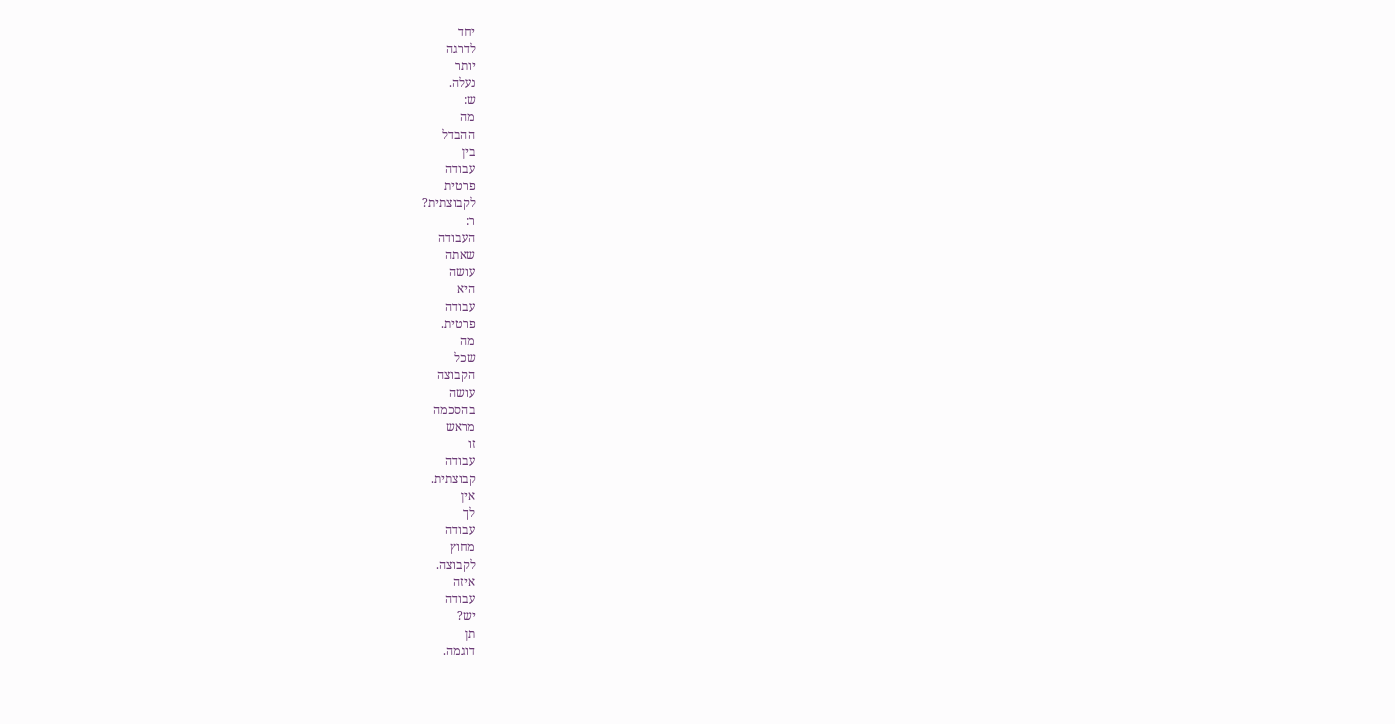יחד
לדרגה
יותר
נעלה.
ש:
מה
ההבדל
בין
עבודה
פרטית
לקבוצתית?
ר:
העבודה
שאתה
עושה
היא
עבודה
פרטית.
מה
שכל
הקבוצה
עושה
בהסכמה
מראש
זו
עבודה
קבוצתית.
אין
לך
עבודה
מחוץ
לקבוצה.
איזה
עבודה
יש?
תן
דוגמה.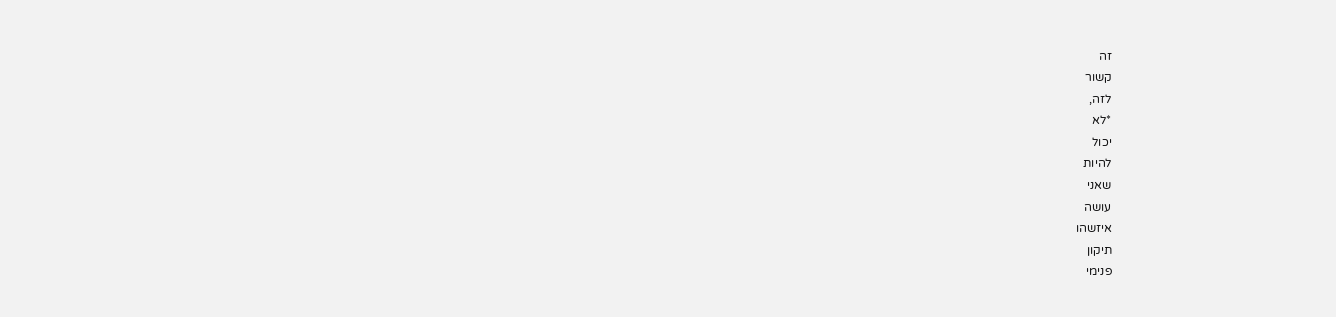זה
קשור
לזה,
*לא
יכול
להיות
שאני
עושה
איזשהו
תיקון
פנימי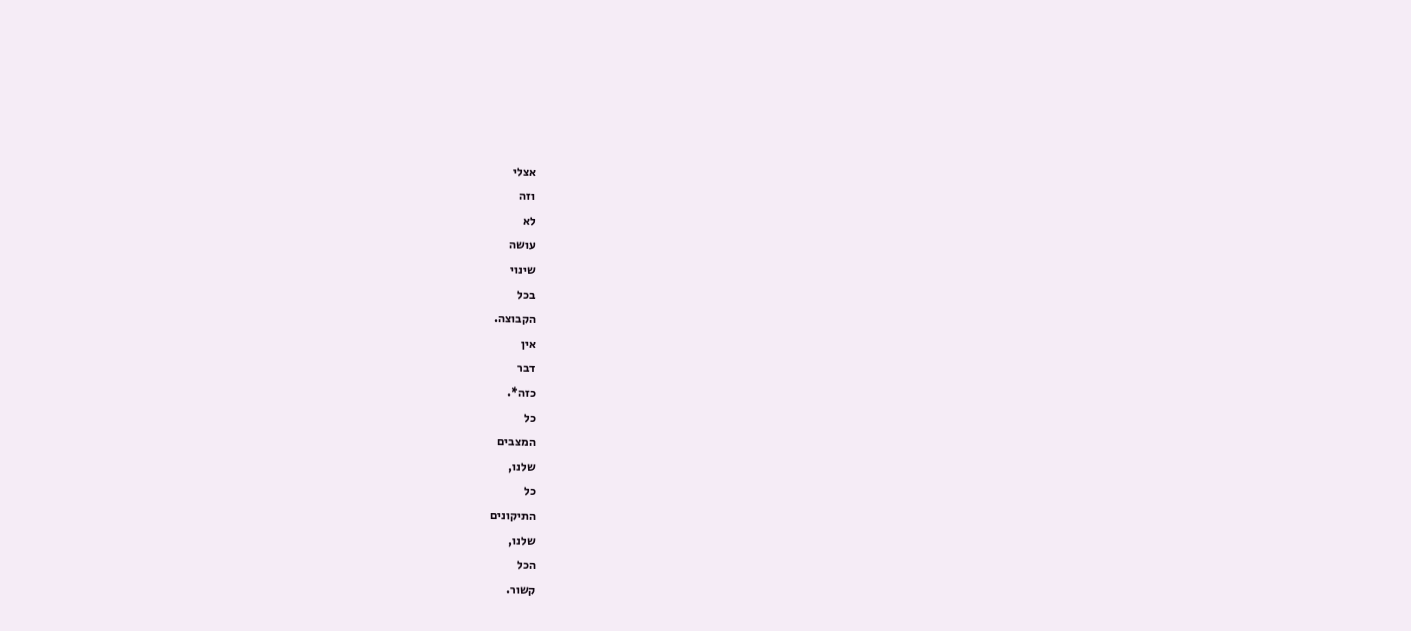אצלי
וזה
לא
עושה
שינוי
בכל
הקבוצה.
אין
דבר
כזה*.
כל
המצבים
שלנו,
כל
התיקונים
שלנו,
הכל
קשור.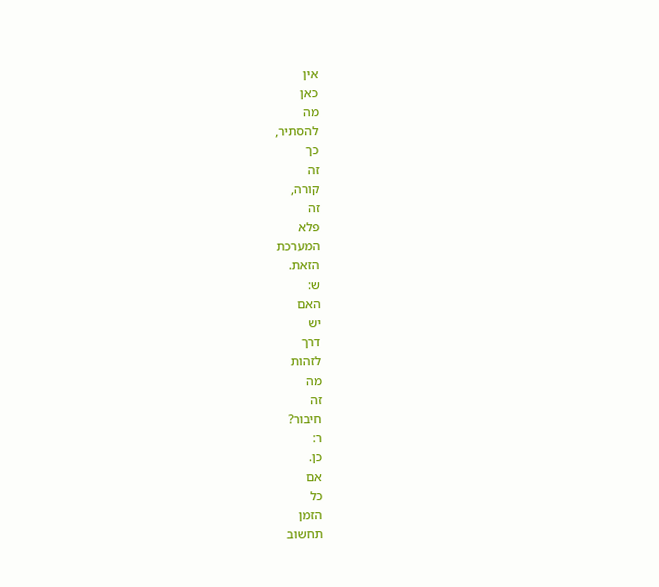אין
כאן
מה
להסתיר,
כך
זה
קורה,
זה
פלא
המערכת
הזאת.
ש:
האם
יש
דרך
לזהות
מה
זה
חיבור?
ר:
כן.
אם
כל
הזמן
תחשוב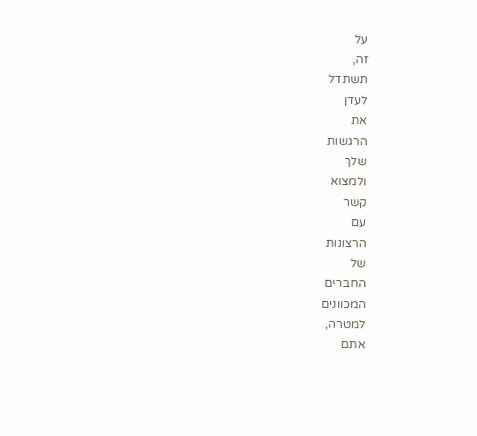על
זה,
תשתדל
לעדן
את
הרגשות
שלך
ולמצוא
קשר
עם
הרצונות
של
החברים
המכוונים
למטרה,
אתם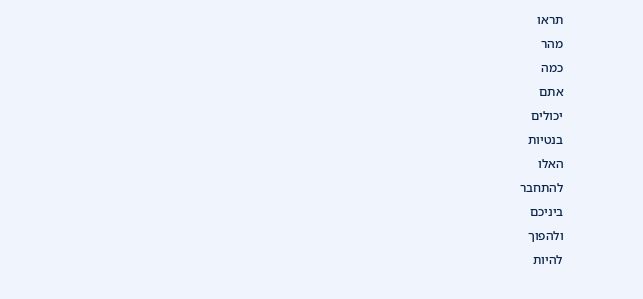תראו
מהר
כמה
אתם
יכולים
בנטיות
האלו
להתחבר
ביניכם
ולהפוך
להיות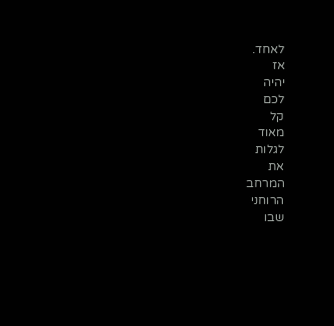לאחד.
אז
יהיה
לכם
קל
מאוד
לגלות
את
המרחב
הרוחני
שבו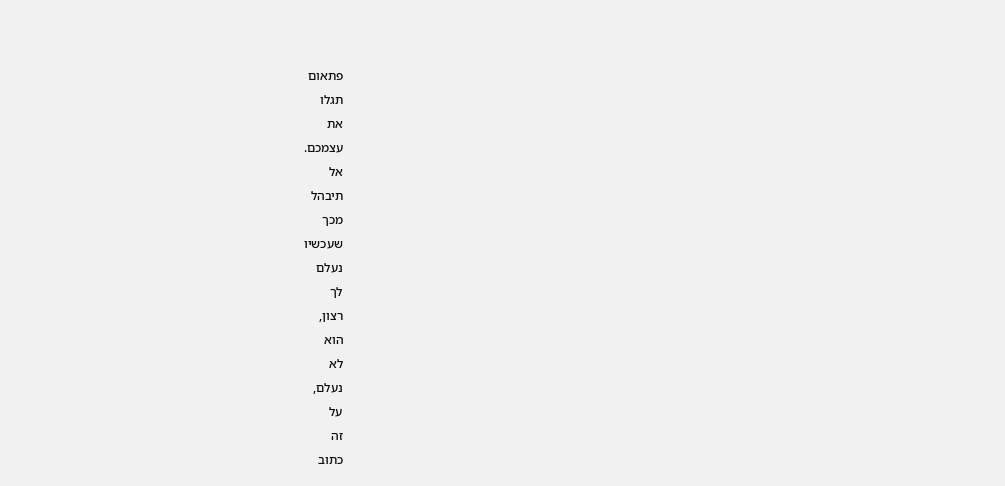פתאום
תגלו
את
עצמכם.
אל
תיבהל
מכך
שעכשיו
נעלם
לך
רצון,
הוא
לא
נעלם,
על
זה
כתוב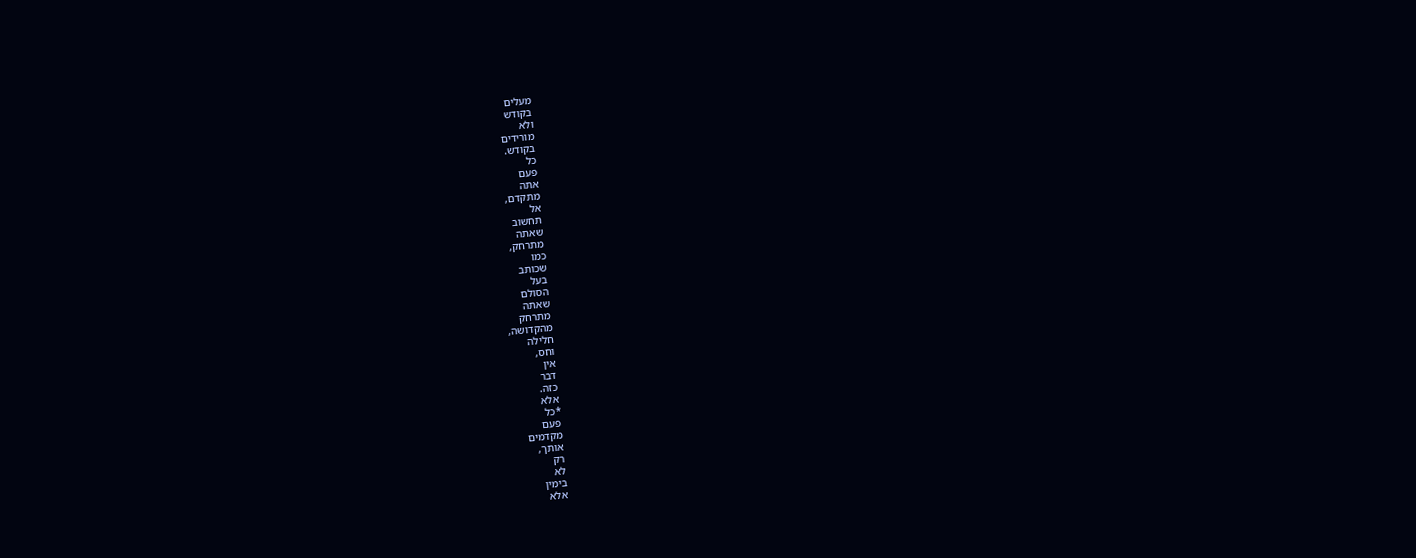מעלים
בקודש
ולא
מורידים
בקודש.
כל
פעם
אתה
מתקדם,
אל
תחשוב
שאתה
מתרחק,
כמו
שכותב
בעל
הסולם
שאתה
מתרחק
מהקדושה,
חלילה
וחס,
אין
דבר
כזה.
אלא
*כל
פעם
מקדמים
אותך,
רק
לא
בימין
אלא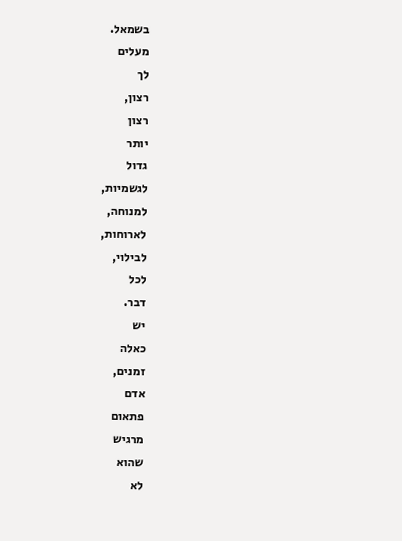בשמאל.
מעלים
לך
רצון,
רצון
יותר
גדול
לגשמיות,
למנוחה,
לארוחות,
לבילוי,
לכל
דבר.
יש
כאלה
זמנים,
אדם
פתאום
מרגיש
שהוא
לא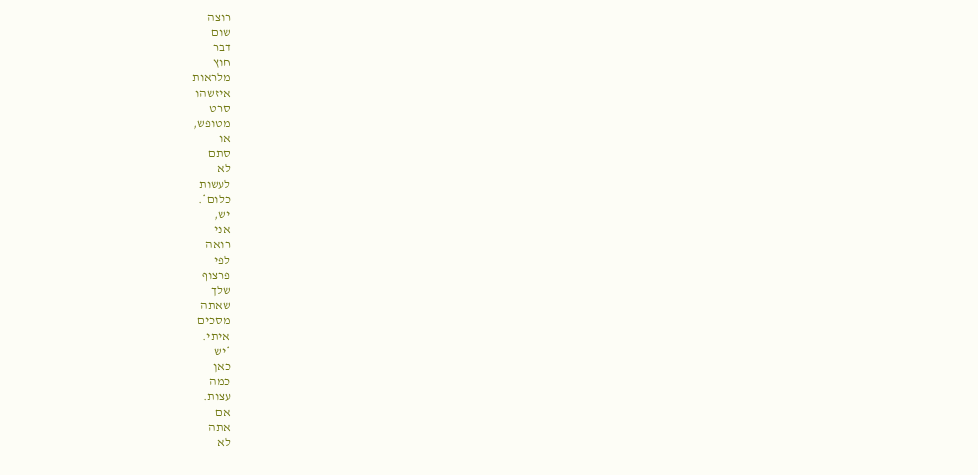רוצה
שום
דבר
חוץ
מלראות
איזשהו
סרט
מטופש,
או
סתם
לא
לעשות
כלום*.
יש,
אני
רואה
לפי
פרצוף
שלך
שאתה
מסכים
איתי.
*יש
כאן
כמה
עצות.
אם
אתה
לא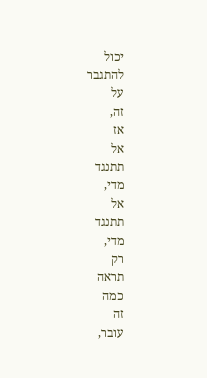יכול
להתגבר
על
זה,
אז
אל
תתנגד
מדי,
אל
תתנגד
מדי,
רק
תראה
כמה
זה
עובר,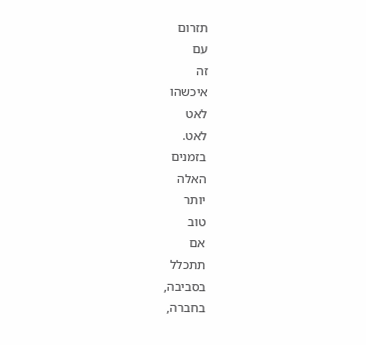תזרום
עם
זה
איכשהו
לאט
לאט.
בזמנים
האלה
יותר
טוב
אם
תתכלל
בסביבה,
בחברה,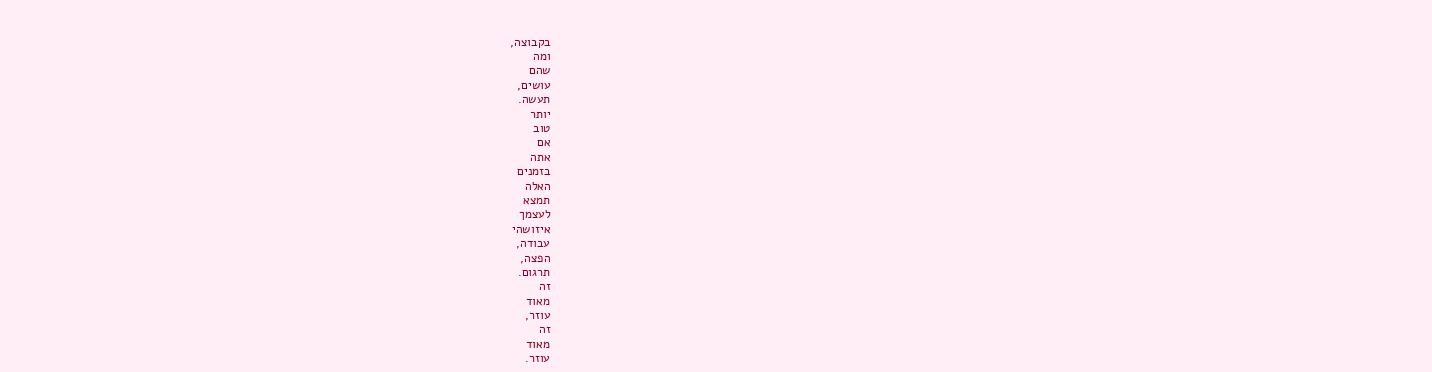בקבוצה,
ומה
שהם
עושים,
תעשה.
יותר
טוב
אם
אתה
בזמנים
האלה
תמצא
לעצמך
איזושהי
עבודה,
הפצה,
תרגום.
זה
מאוד
עוזר,
זה
מאוד
עוזר.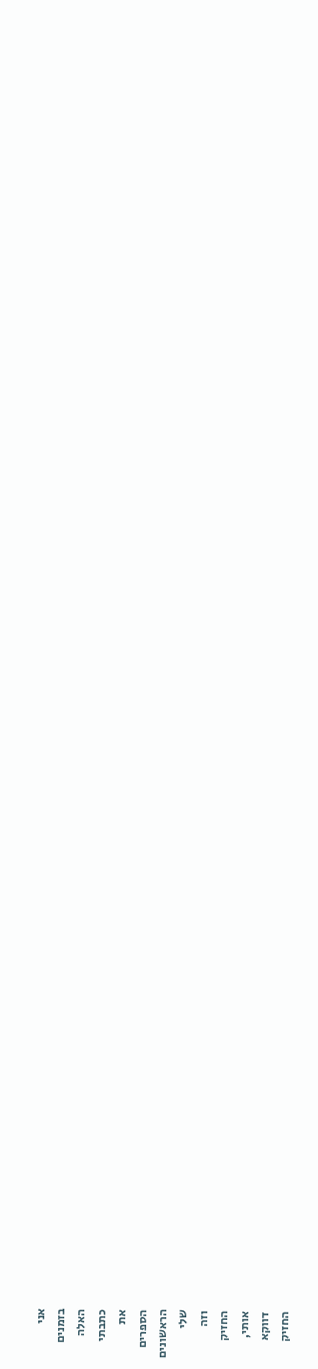אני
בזמנים
האלה
כתבתי
את
הספרים
הראשונים
שלי
וזה
החזיק
אותי,
דווקא
החזיק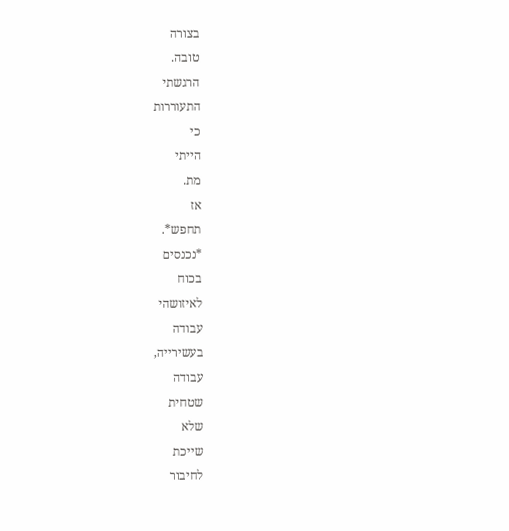בצורה
טובה.
הרגשתי
התעוררות
כי
הייתי
מת.
אז
תחפש*.
*נכנסים
בכוח
לאיזושהי
עבודה
בעשירייה,
עבודה
שטחית
שלא
שייכת
לחיבור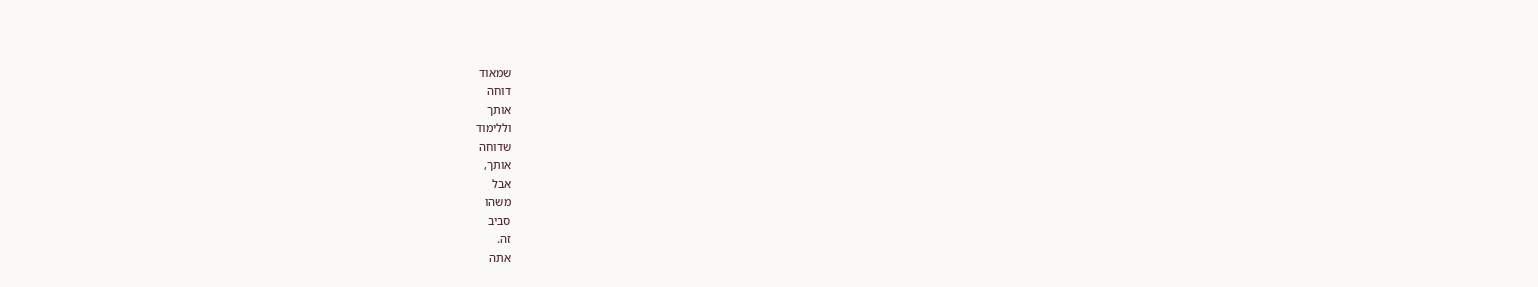שמאוד
דוחה
אותך
וללימוד
שדוחה
אותך,
אבל
משהו
סביב
זה.
אתה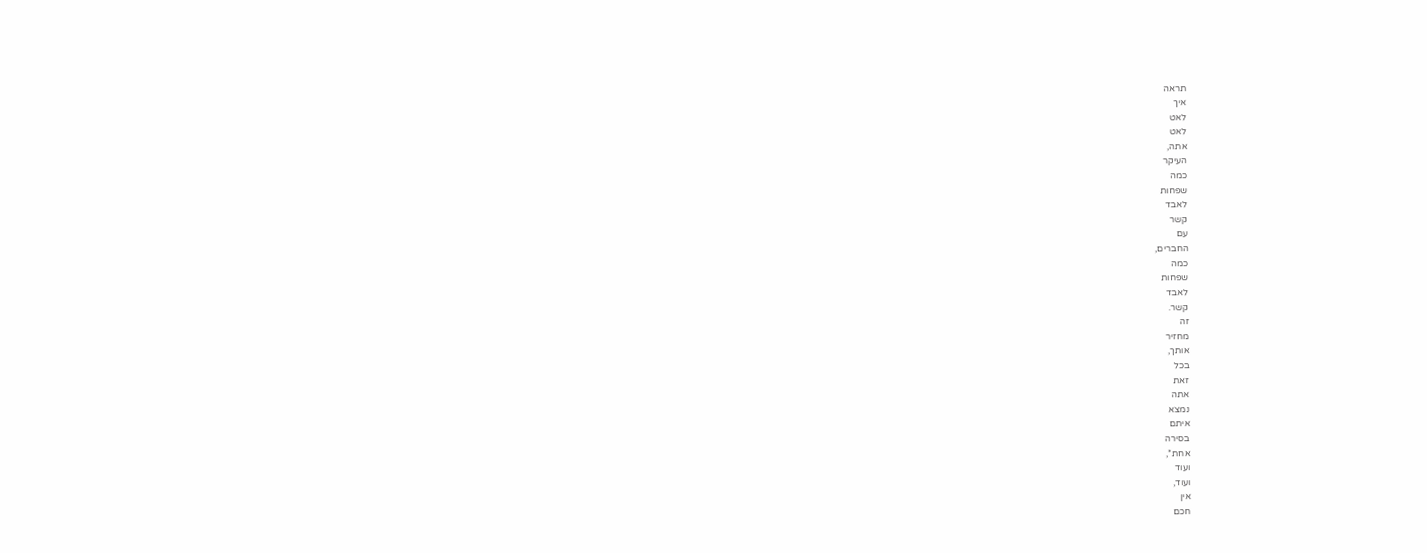תראה
איך
לאט
לאט
אתה,
העיקר
כמה
שפחות
לאבד
קשר
עם
החברים,
כמה
שפחות
לאבד
קשר.
זה
מחזיר
אותך,
בכל
זאת
אתה
נמצא
איתם
בסירה
אחת*,
ועוד
ועוד,
אין
חכם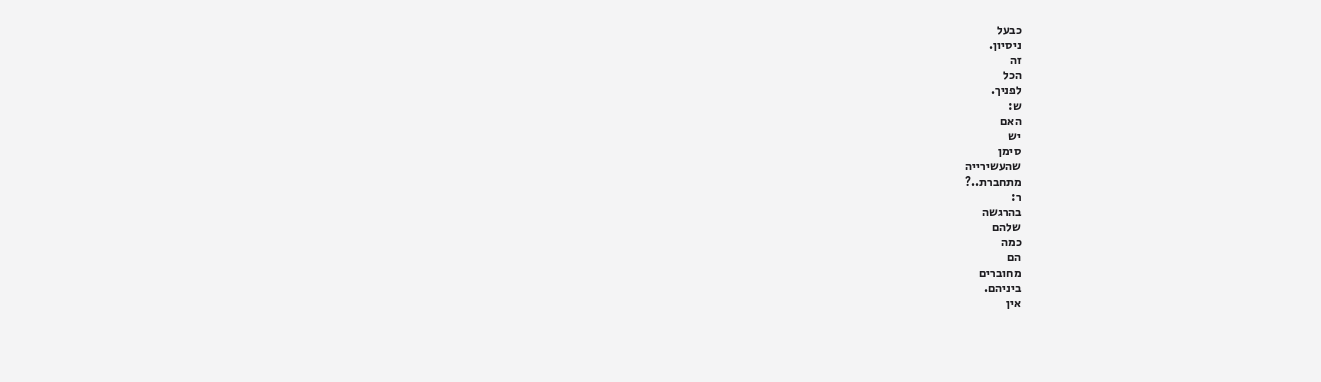כבעל
ניסיון.
זה
הכל
לפניך.
ש:
האם
יש
סימן
שהעשירייה
מתחברת..?
ר:
בהרגשה
שלהם
כמה
הם
מחוברים
ביניהם.
אין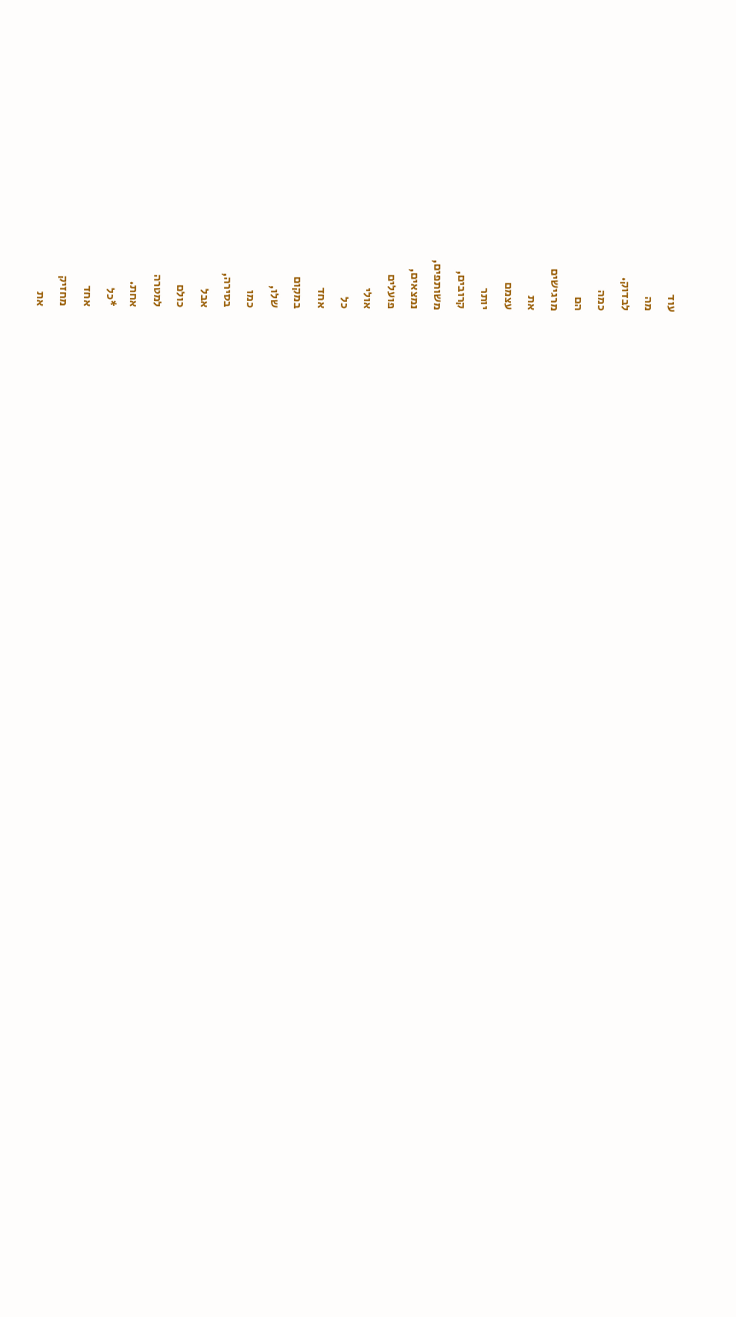עוד
מה
לבדוק.
כמה
הם
מרגישים
את
עצמם
יותר
קרובים,
משותפים,
נמצאים,
פועלים
אולי
כל
אחד
במקום
שלו,
כמו
בסירה,
אבל
כולם
למטרה
אחת.
*כל
אחד
מחזיק
את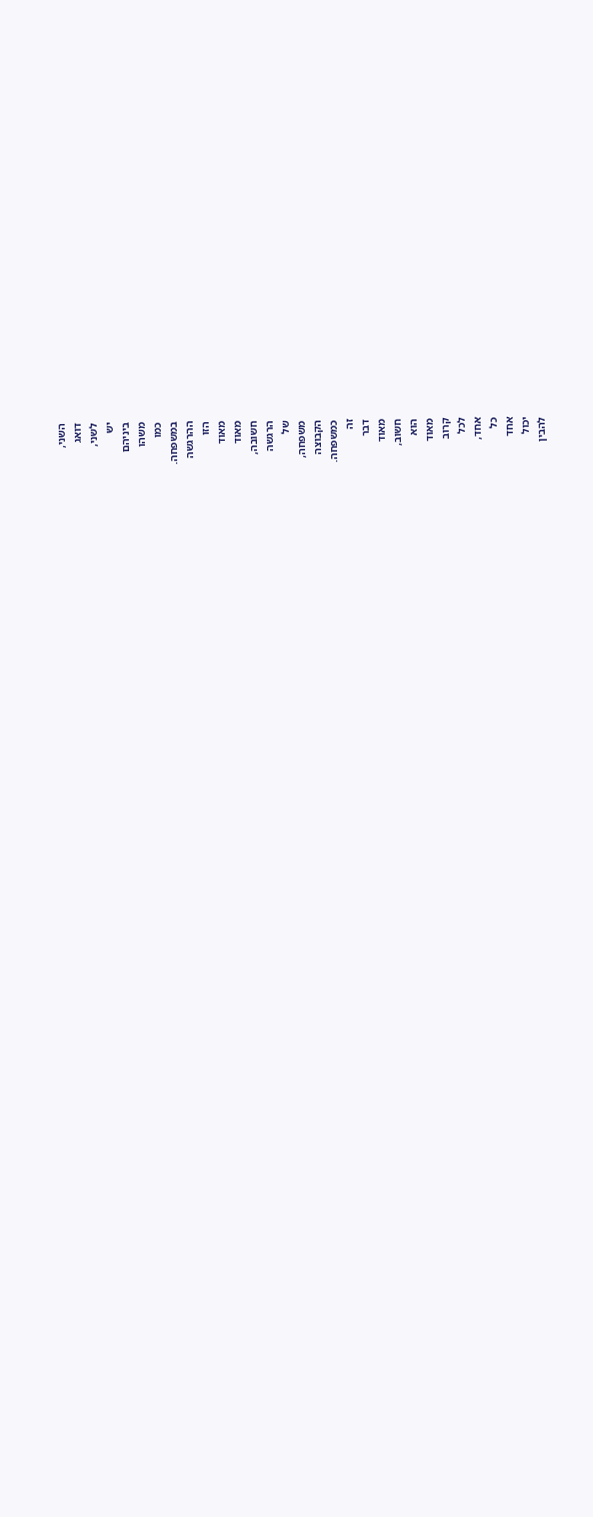השני,
דואג
לשני,
יש
ביניהם
משהו
כמו
במשפחה.
ההרגשה
הזו
מאוד
מאוד
חשובה,
הרגשה
של
משפחה,
הקבוצה
כמשפחה.
זה
דבר
מאוד
חשוב,
הוא
מאוד
קרוב
לכל
אחד,
כל
אחד
יכול
להבין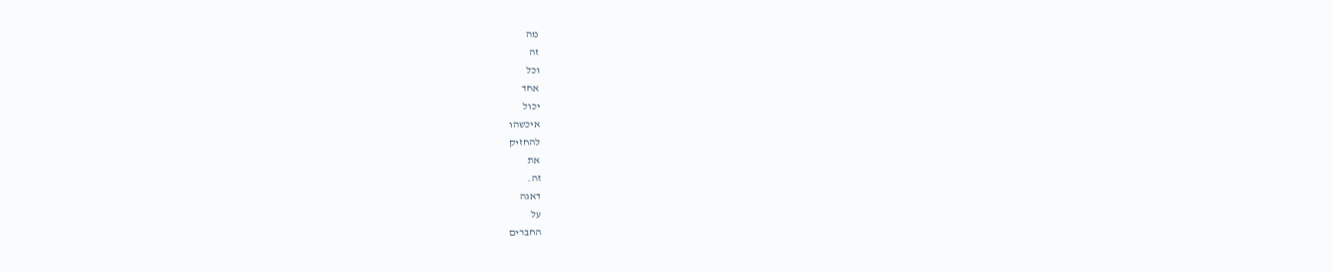מה
זה
וכל
אחד
יכול
איכשהו
להחזיק
את
זה.
דאגה
על
החברים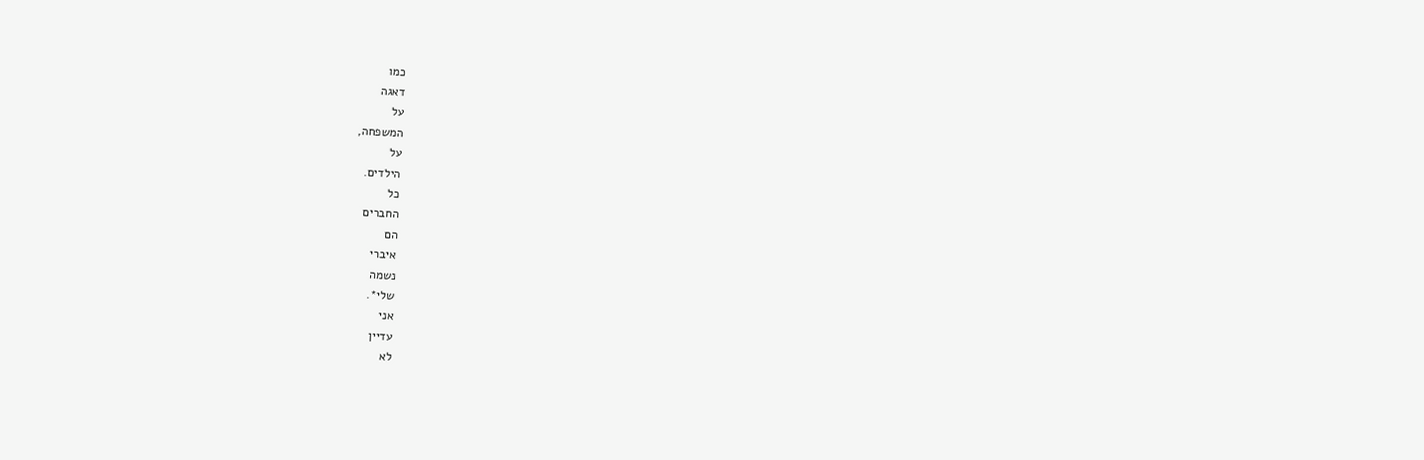כמו
דאגה
על
המשפחה,
על
הילדים.
כל
החברים
הם
איברי
נשמה
שלי*.
אני
עדיין
לא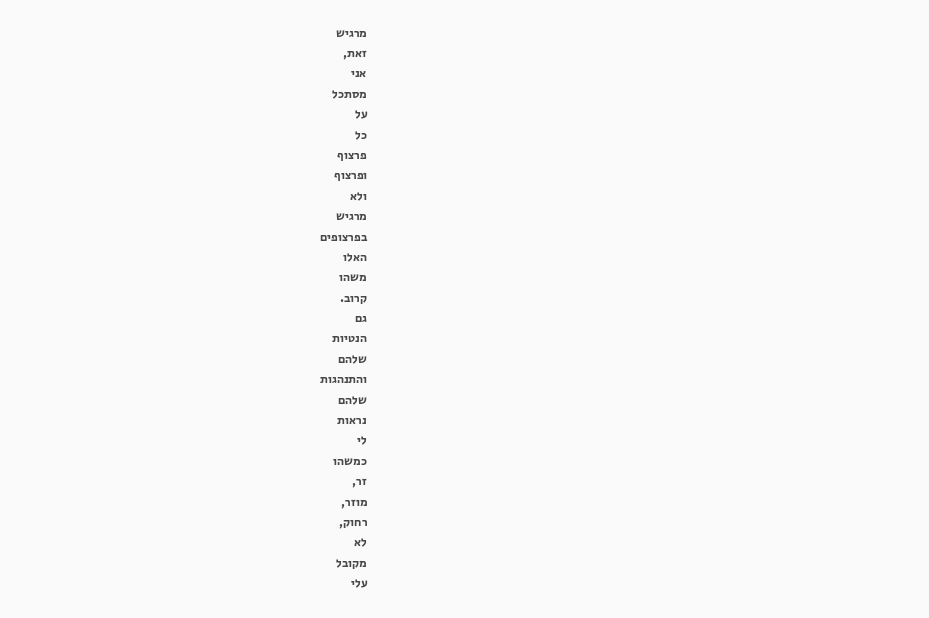מרגיש
זאת,
אני
מסתכל
על
כל
פרצוף
ופרצוף
ולא
מרגיש
בפרצופים
האלו
משהו
קרוב.
גם
הנטיות
שלהם
והתנהגות
שלהם
נראות
לי
כמשהו
זר,
מוזר,
רחוק,
לא
מקובל
עלי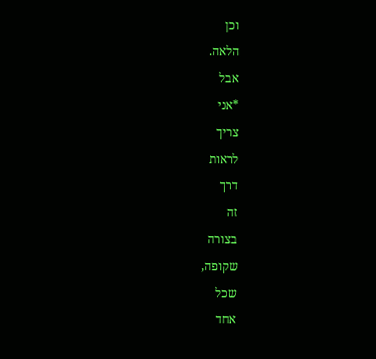וכן
הלאה.
אבל
*אני
צריך
לראות
דרך
זה
בצורה
שקופה,
שכל
אחד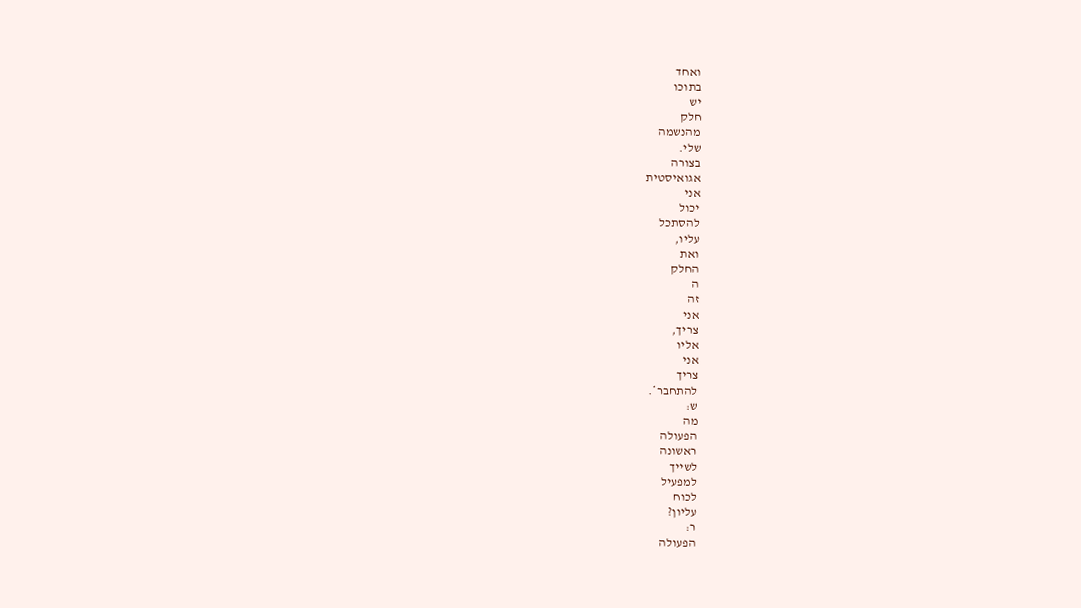ואחד
בתוכו
יש
חלק
מהנשמה
שלי.
בצורה
אגואיסטית
אני
יכול
להסתכל
עליו,
ואת
החלק
ה
זה
אני
צריך,
אליו
אני
צריך
להתחבר*.
ש:
מה
הפעולה
ראשונה
לשייך
למפעיל
לכוח
עליון?
ר:
הפעולה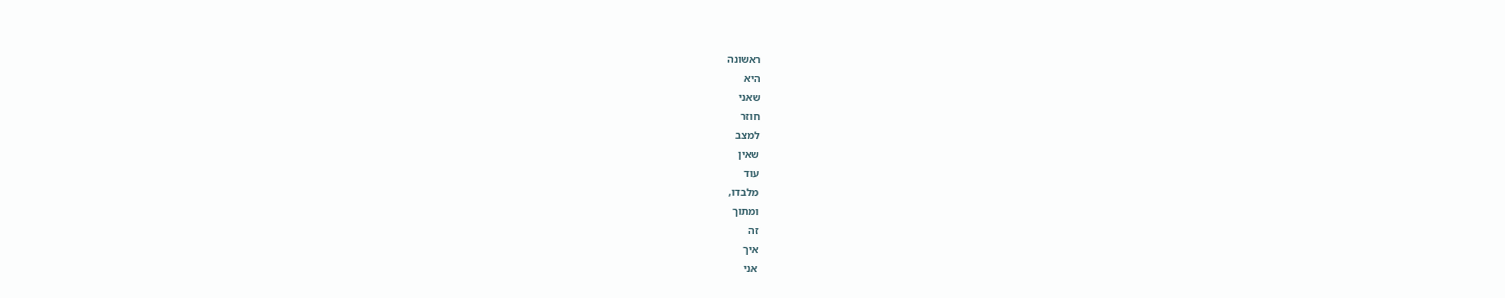ראשונה
היא
שאני
חוזר
למצב
שאין
עוד
מלבדו,
ומתוך
זה
איך
אני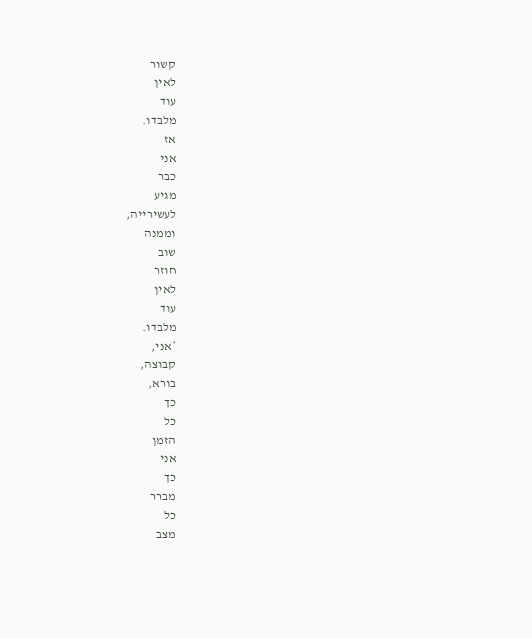קשור
לאין
עוד
מלבדו.
אז
אני
כבר
מגיע
לעשירייה,
וממנה
שוב
חוזר
לאין
עוד
מלבדו.
*אני,
קבוצה,
בורא,
כך
כל
הזמן
אני
כך
מברר
כל
מצב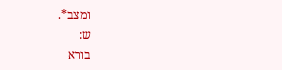ומצב*.
ש:
בורא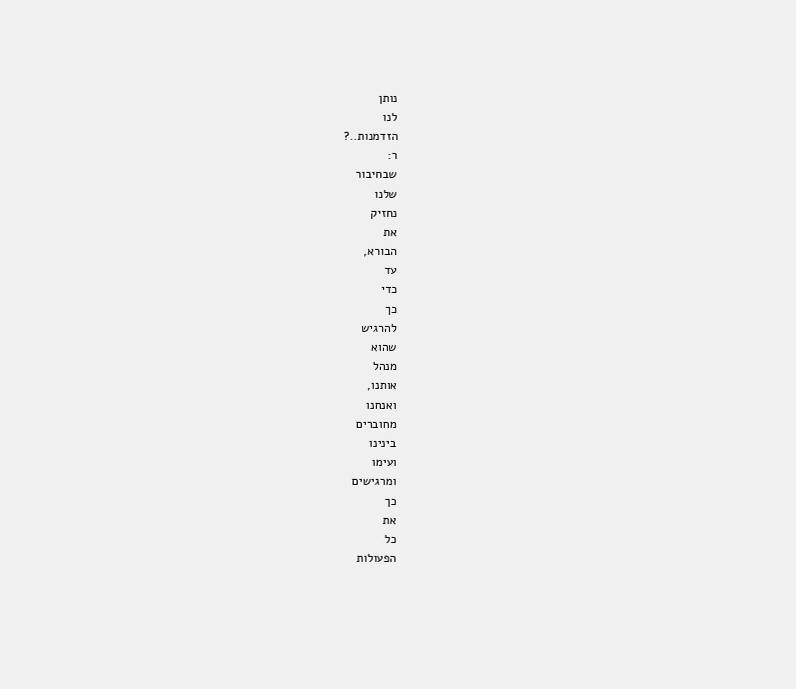נותן
לנו
הזדמנות..?
ר:
שבחיבור
שלנו
נחזיק
את
הבורא,
עד
כדי
כך
להרגיש
שהוא
מנהל
אותנו,
ואנחנו
מחוברים
בינינו
ועימו
ומרגישים
כך
את
כל
הפעולות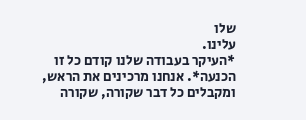שלו
עלינו.
*העיקר בעבודה שלנו קודם כל זו הכנעה*. אנחנו מרכינים את הראש, ומקבלים כל דבר שקורה, שקורה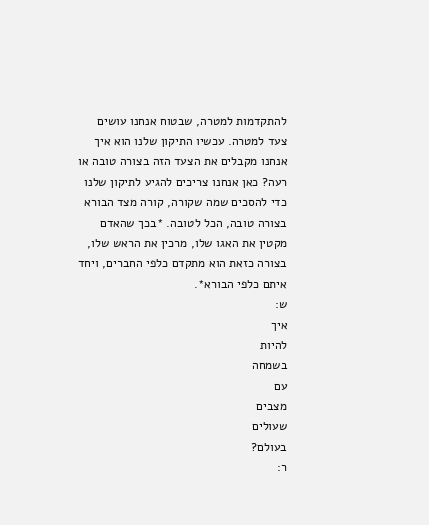להתקדמות למטרה, שבטוח אנחנו עושים צעד למטרה. עכשיו התיקון שלנו הוא איך אנחנו מקבלים את הצעד הזה בצורה טובה או רעה? כאן אנחנו צריכים להגיע לתיקון שלנו כדי להסכים שמה שקורה, קורה מצד הבורא בצורה טובה, הכל לטובה. *בכך שהאדם מקטין את האגו שלו, מרכין את הראש שלו, בצורה כזאת הוא מתקדם כלפי החברים, ויחד איתם כלפי הבורא*.
ש:
איך
להיות
בשמחה
עם
מצבים
שעולים
בעולם?
ר: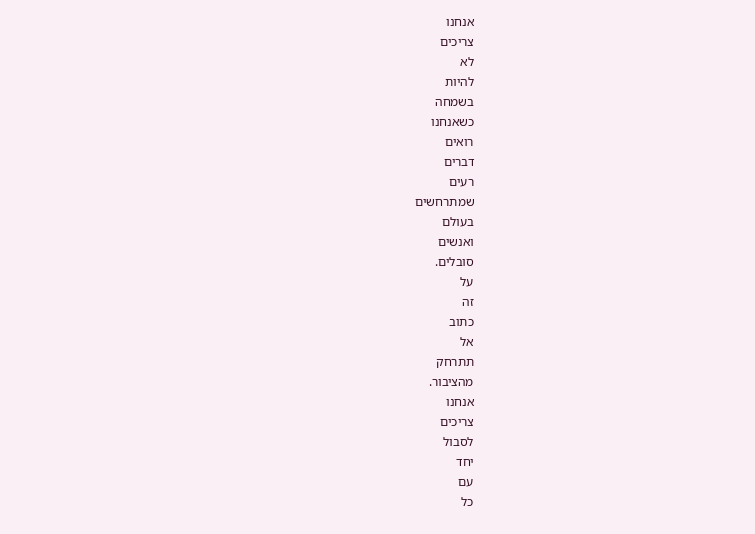אנחנו
צריכים
לא
להיות
בשמחה
כשאנחנו
רואים
דברים
רעים
שמתרחשים
בעולם
ואנשים
סובלים.
על
זה
כתוב
אל
תתרחק
מהציבור.
אנחנו
צריכים
לסבול
יחד
עם
כל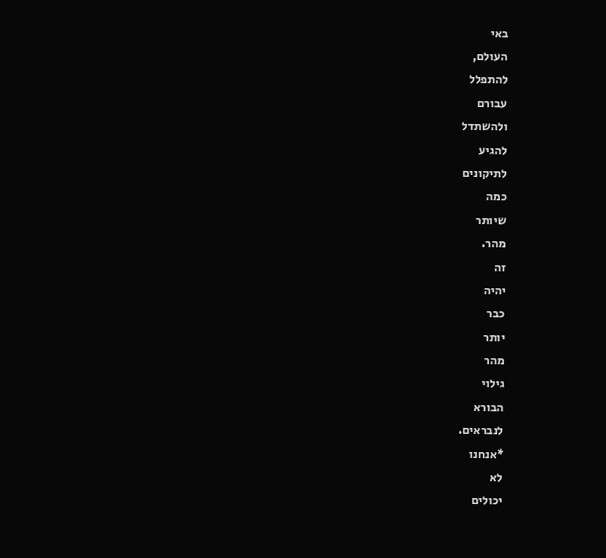באי
העולם,
להתפלל
עבורם
ולהשתדל
להגיע
לתיקונים
כמה
שיותר
מהר.
זה
יהיה
כבר
יותר
מהר
גילוי
הבורא
לנבראים.
*אנחנו
לא
יכולים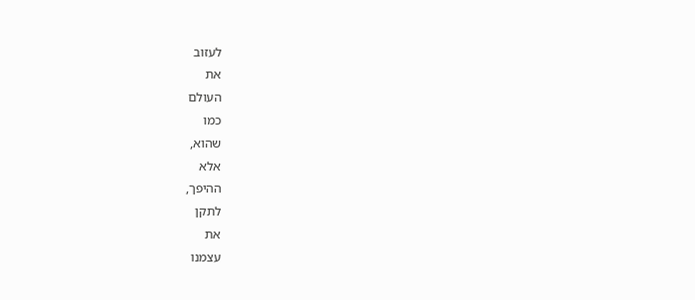לעזוב
את
העולם
כמו
שהוא,
אלא
ההיפך,
לתקן
את
עצמנו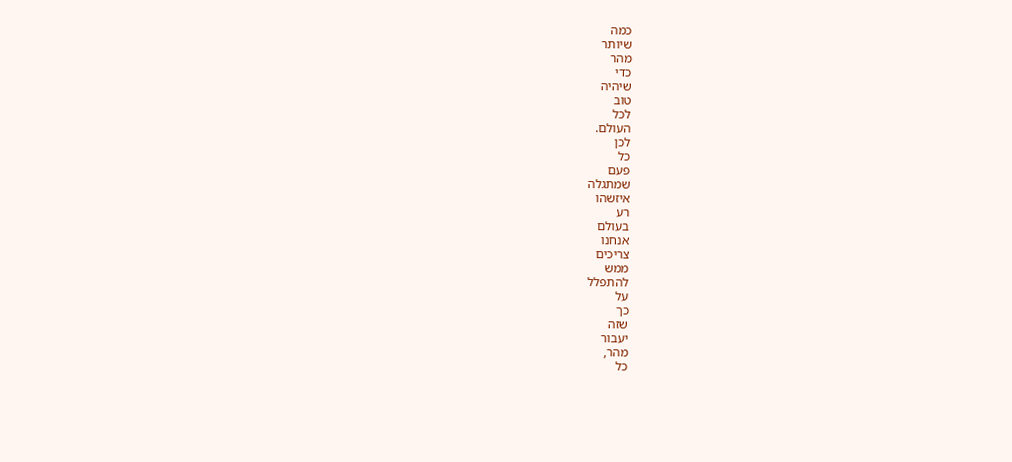כמה
שיותר
מהר
כדי
שיהיה
טוב
לכל
העולם.
לכן
כל
פעם
שמתגלה
איזשהו
רע
בעולם
אנחנו
צריכים
ממש
להתפלל
על
כך
שזה
יעבור
מהר,
כל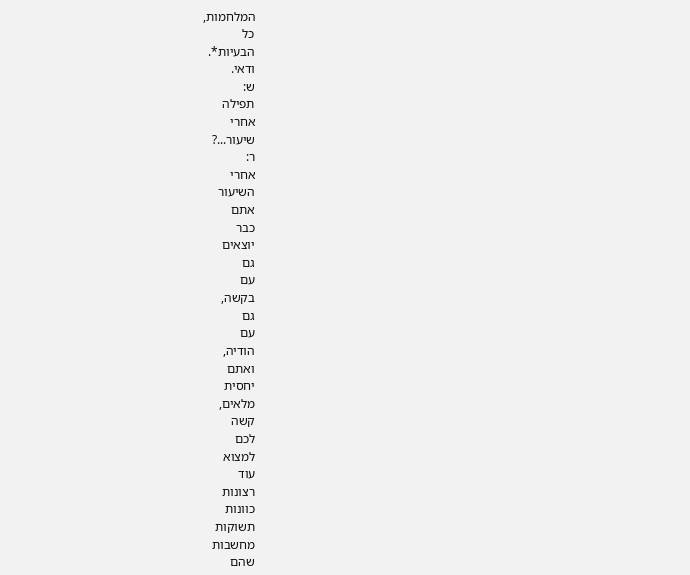המלחמות,
כל
הבעיות*.
ודאי.
ש:
תפילה
אחרי
שיעור...?
ר:
אחרי
השיעור
אתם
כבר
יוצאים
גם
עם
בקשה,
גם
עם
הודיה,
ואתם
יחסית
מלאים,
קשה
לכם
למצוא
עוד
רצונות
כוונות
תשוקות
מחשבות
שהם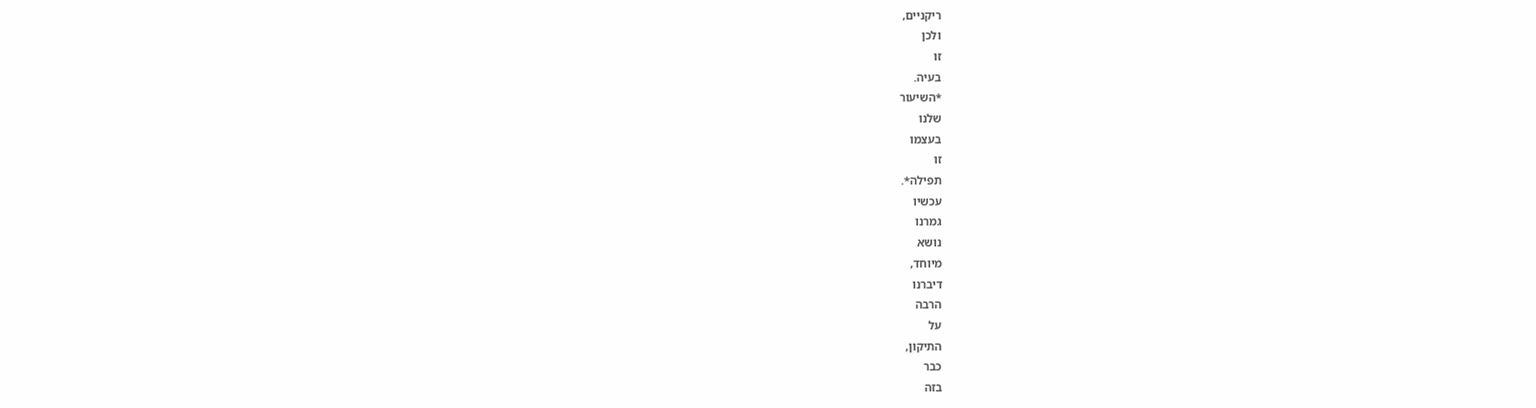ריקניים,
ולכן
זו
בעיה.
*השיעור
שלנו
בעצמו
זו
תפילה*.
עכשיו
גמרנו
נושא
מיוחד,
דיברנו
הרבה
על
התיקון,
כבר
בזה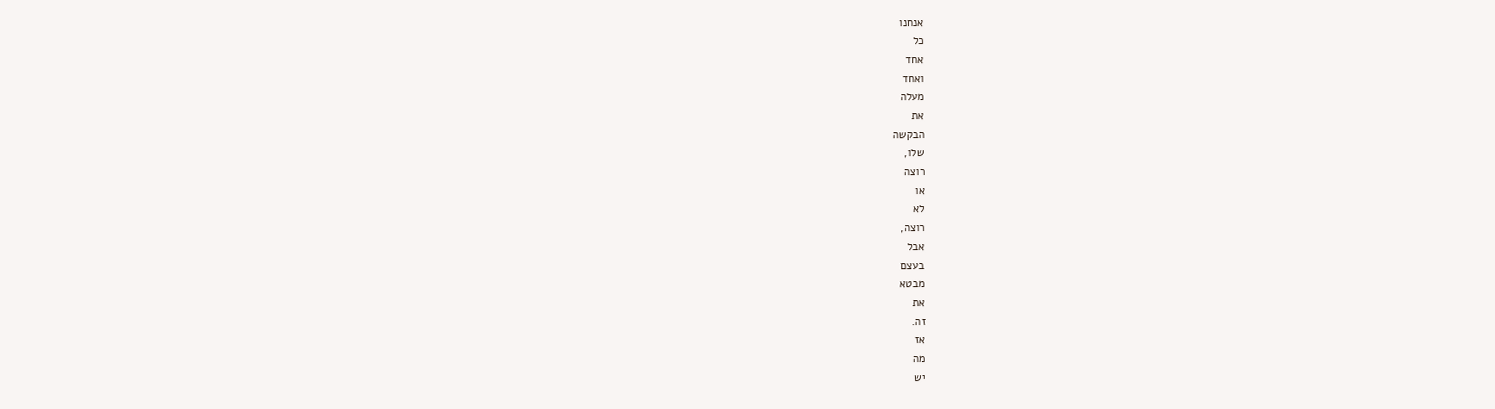אנחנו
כל
אחד
ואחד
מעלה
את
הבקשה
שלו,
רוצה
או
לא
רוצה,
אבל
בעצם
מבטא
את
זה.
אז
מה
יש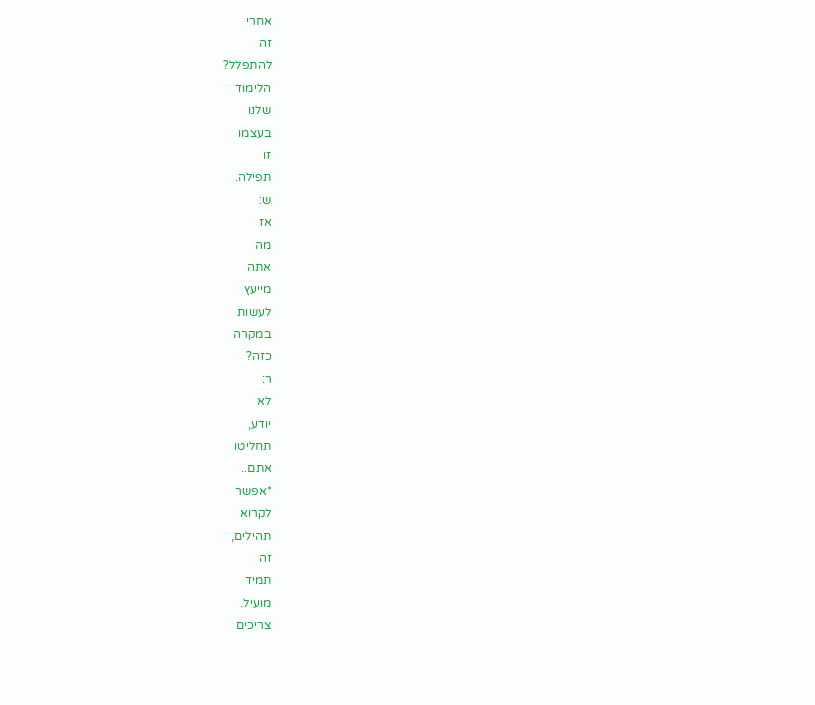אחרי
זה
להתפלל?
הלימוד
שלנו
בעצמו
זו
תפילה.
ש:
אז
מה
אתה
מייעץ
לעשות
במקרה
כזה?
ר:
לא
יודע,
תחליטו
אתם..
*אפשר
לקרוא
תהילים,
זה
תמיד
מועיל.
צריכים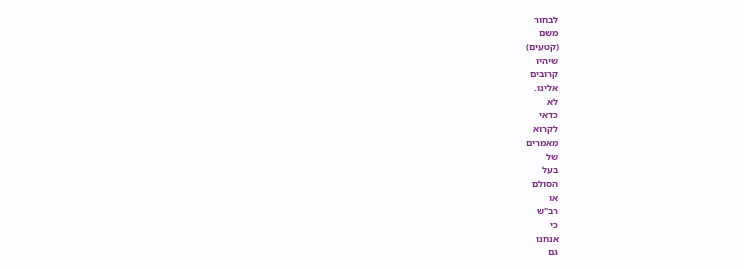לבחור
משם
(קטעים)
שיהיו
קרובים
אלינו.
לא
כדאי
לקרוא
מאמרים
של
בעל
הסולם
או
רב"ש
כי
אנחנו
גם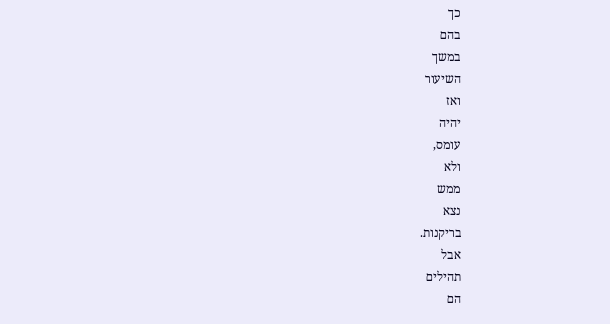כך
בהם
במשך
השיעור
ואז
יהיה
עומס,
ולא
ממש
נצא
בריקנות.
אבל
תהילים
הם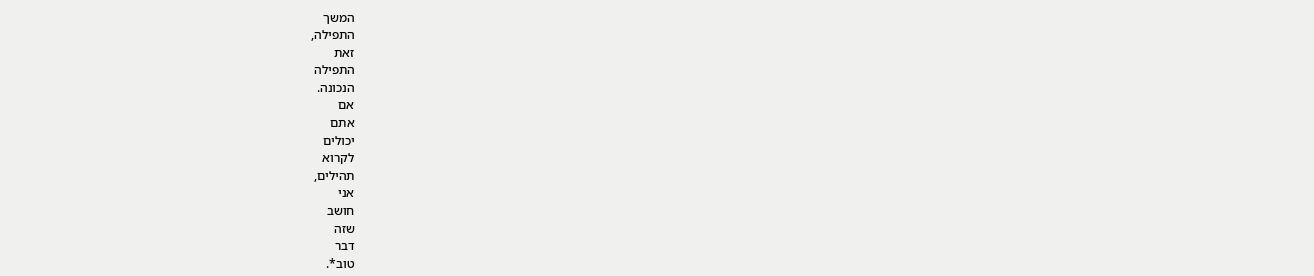המשך
התפילה,
זאת
התפילה
הנכונה.
אם
אתם
יכולים
לקרוא
תהילים,
אני
חושב
שזה
דבר
טוב*.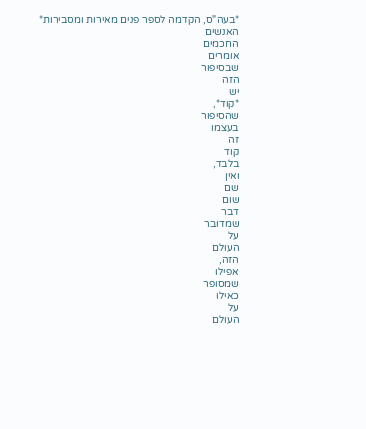*בעה"ס, הקדמה לספר פנים מאירות ומסבירות*
האנשים
החכמים
אומרים
שבסיפור
הזה
יש
*קוד*,
שהסיפור
בעצמו
זה
קוד
בלבד,
ואין
שם
שום
דבר
שמדובר
על
העולם
הזה,
אפילו
שמסופר
כאילו
על
העולם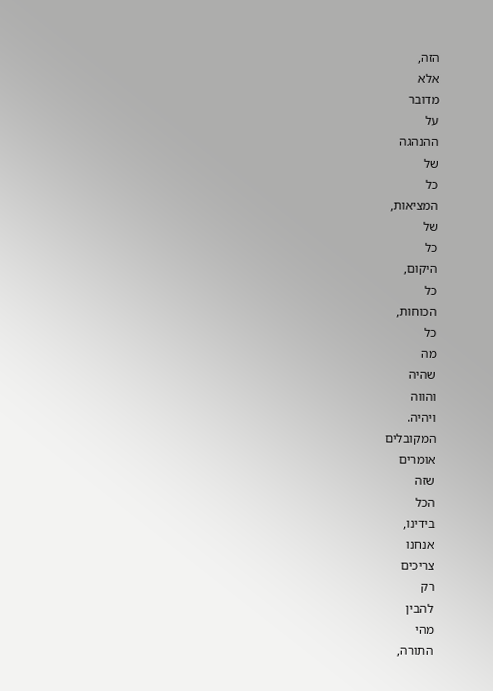הזה,
אלא
מדובר
על
ההנהגה
של
כל
המציאות,
של
כל
היקום,
כל
הכוחות,
כל
מה
שהיה
והווה
ויהיה.
המקובלים
אומרים
שזה
הכל
בידינו,
אנחנו
צריכים
רק
להבין
מהי
התורה,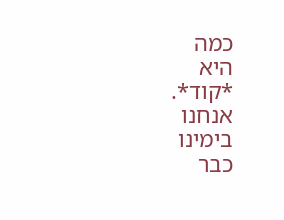כמה
היא
*קוד*.
אנחנו
בימינו
כבר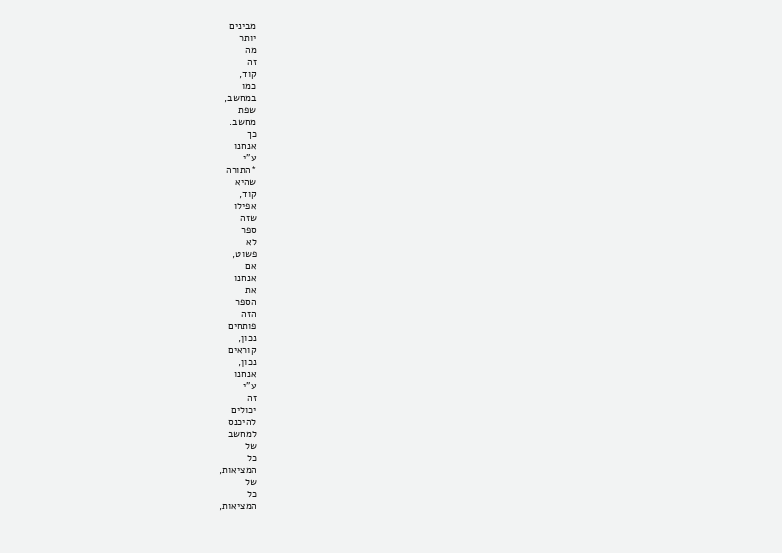מבינים
יותר
מה
זה
קוד,
כמו
במחשב,
שפת
מחשב.
כך
אנחנו
ע"י
*התורה
שהיא
קוד,
אפילו
שזה
ספר
לא
פשוט,
אם
אנחנו
את
הספר
הזה
פותחים
נכון,
קוראים
נכון,
אנחנו
ע"י
זה
יכולים
להיכנס
למחשב
של
כל
המציאות,
של
כל
המציאות,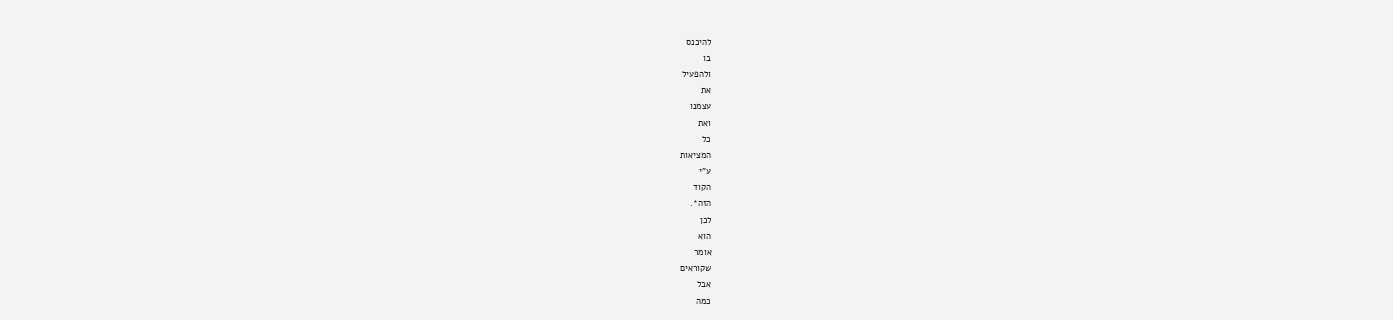להיכנס
בו
ולהפעיל
את
עצמנו
ואת
כל
המציאות
ע"י
הקוד
הזה*.
לכן
הוא
אומר
שקוראים
אבל
כמה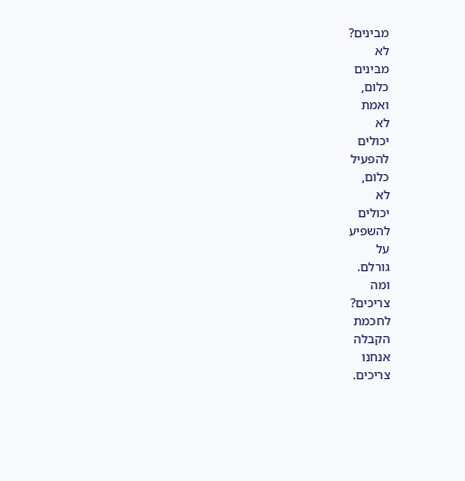מבינים?
לא
מבינים
כלום,
ואמת
לא
יכולים
להפעיל
כלום,
לא
יכולים
להשפיע
על
גורלם.
ומה
צריכים?
לחכמת
הקבלה
אנחנו
צריכים.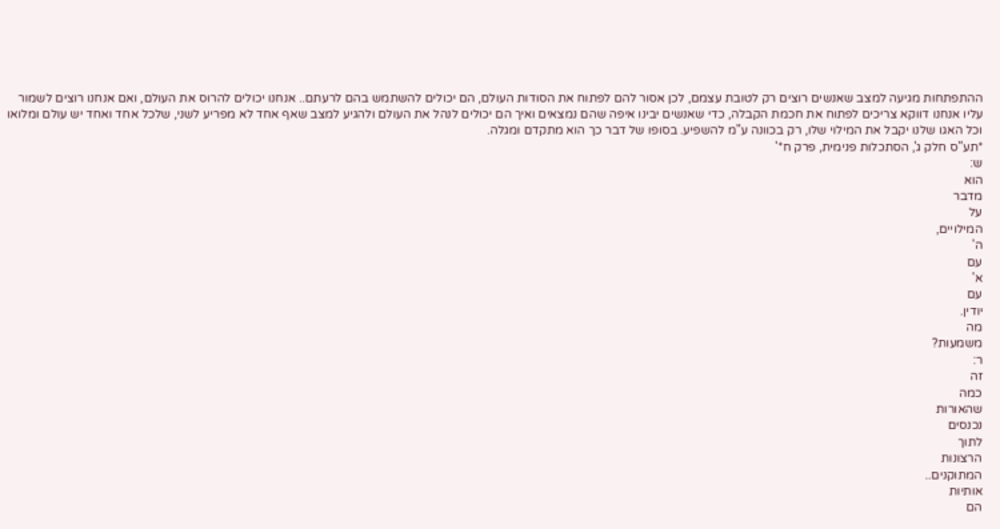ההתפתחות מגיעה למצב שאנשים רוצים רק לטובת עצמם, לכן אסור להם לפתוח את הסודות העולם, הם יכולים להשתמש בהם לרעתם.. אנחנו יכולים להרוס את העולם, ואם אנחנו רוצים לשמור עליו אנחנו דווקא צריכים לפתוח את חכמת הקבלה, כדי שאנשים יבינו איפה שהם נמצאים ואיך הם יכולים לנהל את העולם ולהגיע למצב שאף אחד לא מפריע לשני, שלכל אחד ואחד יש עולם ומלואו וכל האגו שלנו יקבל את המילוי שלו, רק בכוונה ע"מ להשפיע. בסופו של דבר כך הוא מתקדם ומגלה.
*תע"ס חלק ג', הסתכלות פנימית, פרק ח*'
ש:
הוא
מדבר
על
המילויים,
ה'
עם
א'
עם
יודין.
מה
משמעות?
ר:
זה
כמה
שהאורות
נכנסים
לתוך
הרצונות
המתוקנים..
אותיות
הם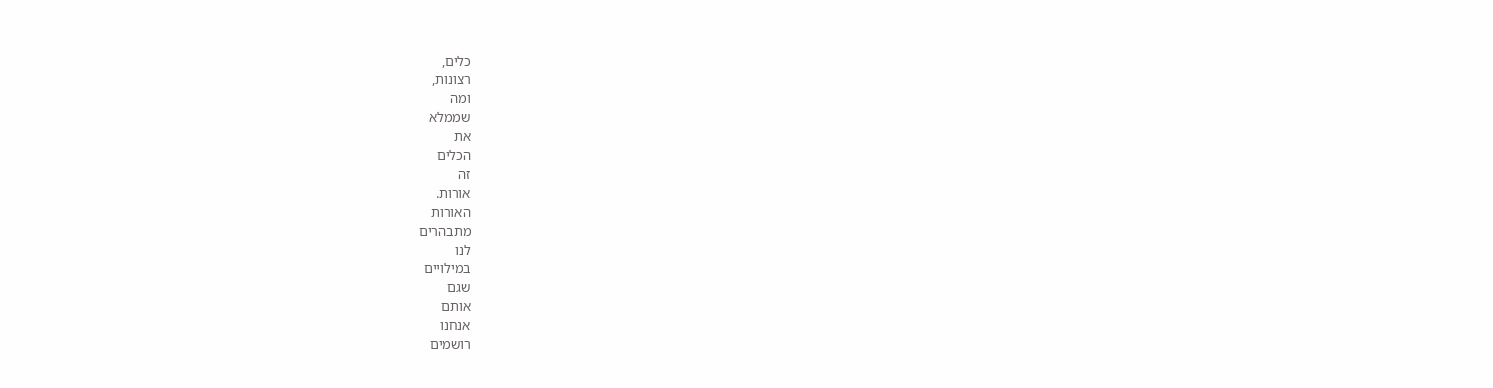כלים,
רצונות,
ומה
שממלא
את
הכלים
זה
אורות.
האורות
מתבהרים
לנו
במילויים
שגם
אותם
אנחנו
רושמים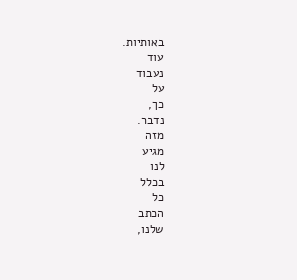באותיות.
עוד
נעבוד
על
כך,
נדבר.
מזה
מגיע
לנו
בכלל
כל
הכתב
שלנו,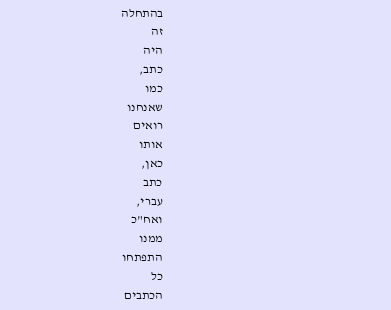בהתחלה
זה
היה
כתב,
כמו
שאנחנו
רואים
אותו
כאן,
כתב
עברי,
ואח"כ
ממנו
התפתחו
כל
הכתבים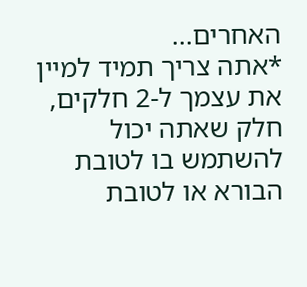האחרים...
*אתה צריך תמיד למיין את עצמך ל-2 חלקים, חלק שאתה יכול להשתמש בו לטובת הבורא או לטובת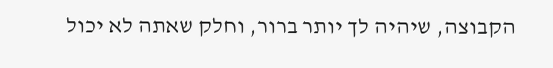הקבוצה, שיהיה לך יותר ברור, וחלק שאתה לא יכול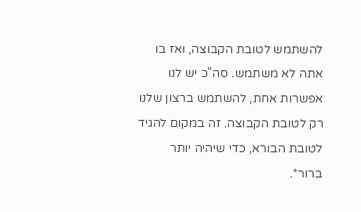להשתמש לטובת הקבוצה, ואז בו אתה לא משתמש. סה"כ יש לנו אפשרות אחת, להשתמש ברצון שלנו רק לטובת הקבוצה. זה במקום להגיד לטובת הבורא, כדי שיהיה יותר ברור*.